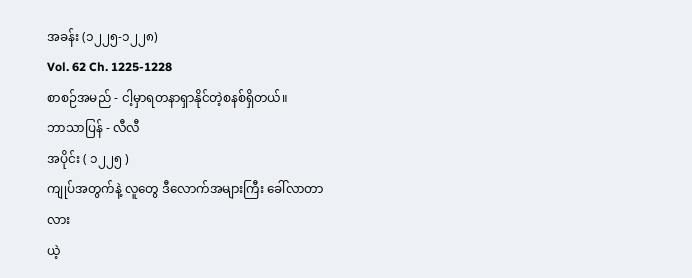အခန်း (၁၂၂၅-၁၂၂၈)
Vol. 62 Ch. 1225-1228
စာစဉ်အမည် - ငါ့မှာရတနာရှာနိုင်တဲ့စနစ်ရှိတယ်။
ဘာသာပြန် - လီလီ
အပိုင်း ( ၁၂၂၅ )
ကျုပ်အတွက်နဲ့ လူတွေ ဒီလောက်အများကြီး ခေါ်လာတာလား
ယဲ့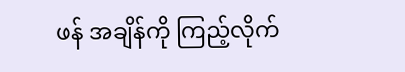ဖန် အချိန်ကို ကြည့်လိုက်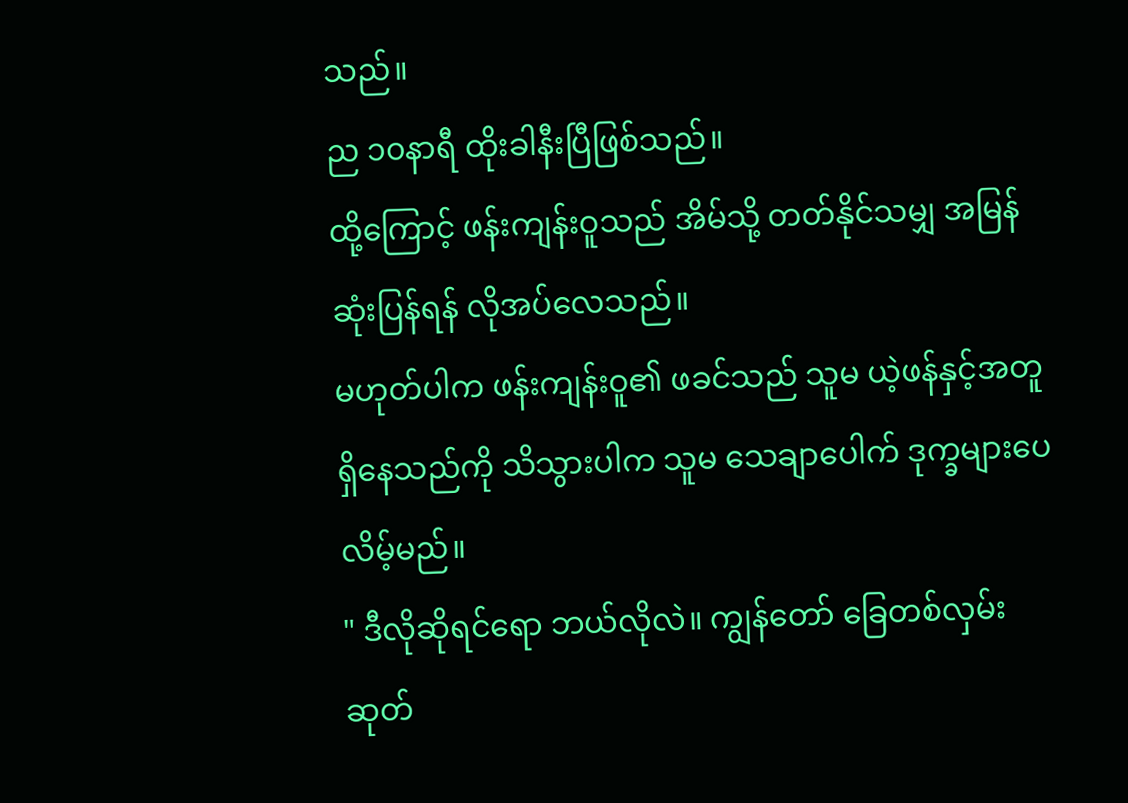သည်။
ည ၁၀နာရီ ထိုးခါနီးပြီဖြစ်သည်။
ထို့ကြောင့် ဖန်းကျန်းဝူသည် အိမ်သို့ တတ်နိုင်သမျှ အမြန်ဆုံးပြန်ရန် လိုအပ်လေသည်။
မဟုတ်ပါက ဖန်းကျန်းဝူ၏ ဖခင်သည် သူမ ယဲ့ဖန်နှင့်အတူ ရှိနေသည်ကို သိသွားပါက သူမ သေချာပေါက် ဒုက္ခများပေလိမ့်မည်။
" ဒီလိုဆိုရင်ရော ဘယ်လိုလဲ။ ကျွန်တော် ခြေတစ်လှမ်းဆုတ်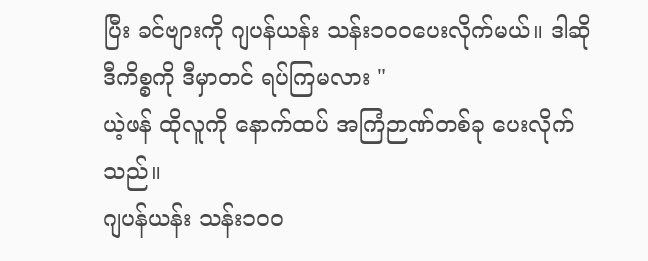ပြီး ခင်ဗျားကို ဂျပန်ယန်း သန်း၁၀၀ပေးလိုက်မယ်။ ဒါဆို ဒီကိစ္စကို ဒီမှာတင် ရပ်ကြမလား "
ယဲ့ဖန် ထိုလူကို နောက်ထပ် အကြံဉာဏ်တစ်ခု ပေးလိုက်သည်။
ဂျပန်ယန်း သန်း၁၀၀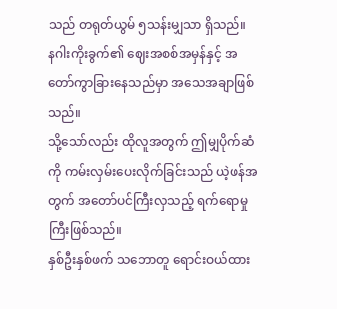သည် တရုတ်ယွမ် ၅သန်းမျှသာ ရှိသည်။
နဂါးကိုးခွက်၏ ဈေးအစစ်အမှန်နှင့် အတော်ကွာခြားနေသည်မှာ အသေအချာဖြစ်သည်။
သို့သော်လည်း ထိုလူအတွက် ဤမျှပိုက်ဆံကို ကမ်းလှမ်းပေးလိုက်ခြင်းသည် ယဲ့ဖန်အတွက် အတော်ပင်ကြီးလှသည့် ရက်ရောမှုကြီးဖြစ်သည်။
နှစ်ဦးနှစ်ဖက် သဘောတူ ရောင်းဝယ်ထား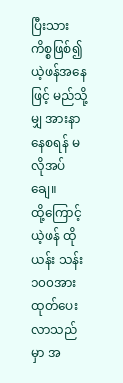ပြီးသား ကိစ္စဖြစ်၍ယဲ့ဖန်အနေဖြင့် မည်သို့မျှ အားနာနေစရန် မလိုအပ်ချေ။
ထို့ကြောင့် ယဲ့ဖန် ထိုယန်း သန်း၁၀၀အား ထုတ်ပေးလာသည်မှာ အ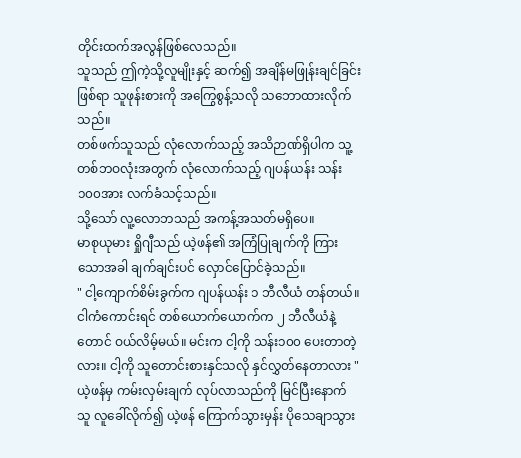တိုင်းထက်အလွန်ဖြစ်လေသည်။
သူသည် ဤကဲ့သို့လူမျိုးနှင့် ဆက်၍ အချိန်မဖြုန်းချင်ခြင်းဖြစ်ရာ သူဖုန်းစားကို အကြွေစွန့်သလို သဘောထားလိုက်သည်။
တစ်ဖက်သူသည် လုံလောက်သည့် အသိဉာဏ်ရှိပါက သူ့တစ်ဘဝလုံးအတွက် လုံလောက်သည့် ဂျပန်ယန်း သန်း၁၀၀အား လက်ခံသင့်သည်။
သို့သော် လူ့လောဘသည် အကန့်အသတ်မရှိပေ။
မာစုယုမား ရှိုဂျီသည် ယဲ့ဖန်၏ အကြံပြုချက်ကို ကြားသောအခါ ချက်ချင်းပင် လှောင်ပြောင်ခဲ့သည်။
" ငါ့ကျောက်စိမ်းခွက်က ဂျပန်ယန်း ၁ ဘီလီယံ တန်တယ်။ ငါကံကောင်းရင် တစ်ယောက်ယောက်က ၂ ဘီလီယံနဲ့တောင် ဝယ်လိမ့်မယ်။ မင်းက ငါ့ကို သန်း၁၀၀ ပေးတာတဲ့လား။ ငါ့ကို သူတောင်းစားနှင်သလို နှင်လွှတ်နေတာလား "
ယဲ့ဖန်မှ ကမ်းလှမ်းချက် လုပ်လာသည်ကို မြင်ပြီးနောက် သူ လူခေါ်လိုက်၍ ယဲ့ဖန် ကြောက်သွားမှန်း ပိုသေချာသွား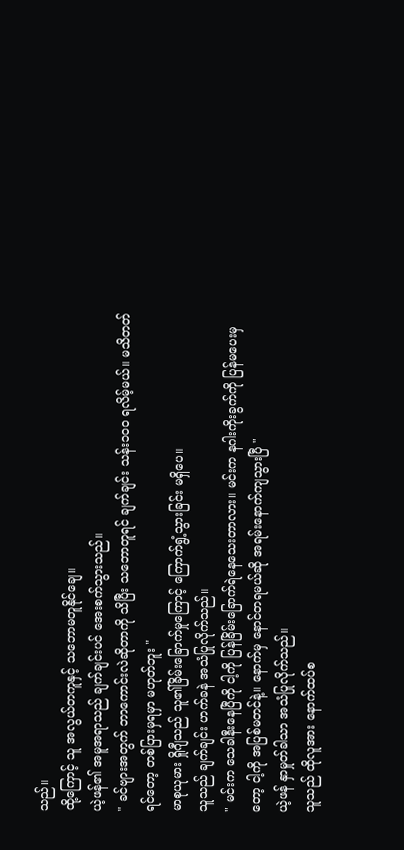သည်။
ထို့ကြောင့် သူ အလွယ်တကူနှင့် သဘောမတူနိုင်ချေ။
ယဲ့ဖန်၏ အမူအရာသည် ချက်ချင်းပင် အေးစက်သွားသည်။
" ခင်ဗျားအတွက် ဘာကောင်းလဲဆိုတာကို သိပြီး သဘောတူရင် ချက်ချင်း သန်း၁၀၀ ရလိမ့်မယ်။ မသိတတ်ရင်တော့ တစ်ပြားမှရမှာ မဟုတ်ဘူး "
မာစုယုမား ရှိုဂျီသည် သူ၏ခြိမ်းခြောက်မှုကြောင့် ကြောက်ရွံ့သွားခြင်း မရှိပေ။
သူသည် ချက်ချင်း ဟက်ခနဲ အသံပြုလိုက်သည်။
" မင်းက သေခါနီးနေပြီကို ငါ့ကို ပြန်ခြိမ်းခြောက်ရဲနေသေးတာလား။ မင်းက နဂါးကိုးခွက်ကို ပြန်မပေးမှတော့ ငါ့ကို အပြစ်မတင်နဲ့။ နောက်မှ နောင်တရမယ်ဆို အရမ်းနောက်ကျသွားပြီ "
ယဲ့ဖန် နှာမှုတ်ခါသာ အသံပြုလိုက်သည်။
သူသည် ထိုလူအား နောက်ထပ်စ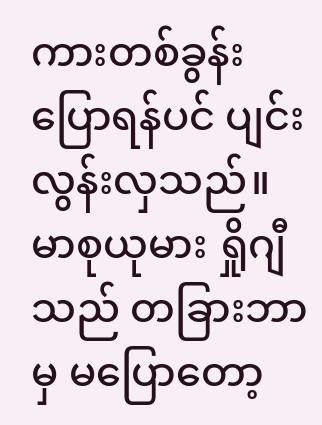ကားတစ်ခွန်း ပြောရန်ပင် ပျင်းလွန်းလှသည်။
မာစုယုမား ရှိုဂျီသည် တခြားဘာမှ မပြောတော့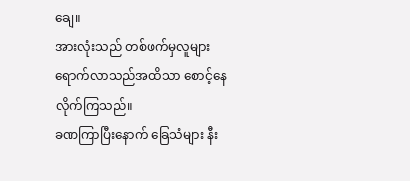ချေ။
အားလုံးသည် တစ်ဖက်မှလူများ ရောက်လာသည်အထိသာ စောင့်နေလိုက်ကြသည်။
ခဏကြာပြီးနောက် ခြေသံများ နီး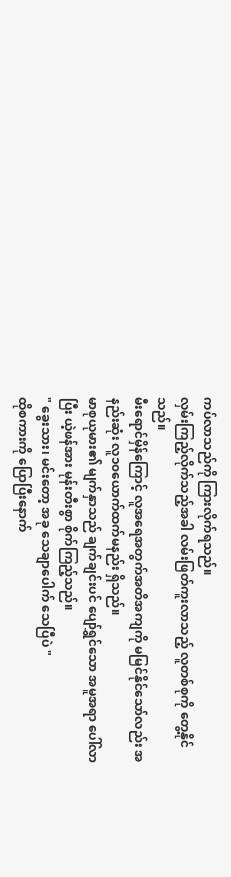ကပ်လာသည်ကို ကြားလိုက်ရသည်။
လှမ်းကြည့်လိုက်သည့်အခါ လမ်းဖြတ်ကူးလာသည့် လူတစ်စုကို တွေ့နိုင်သည်။
မီးရောင်မှိန်ကြောင့် လူအရေအတွက်အတိအကျကို မမြင်နိုင်သော်လည်း အနည်းဆုံး လူ၁၀ယောက်ထက်မနည်း ရှိသည်။
မာစုယုမား၏ မျက်နှာသည် ချက်ချင်းပင် ပျော်ရွှင်သော အမူအရာ ပေါ်လာပြီး ယဲ့ဖန်အား မုန်းတီးစွာ စိုက်ကြည့်သည်။
" ခွေးသား၊ မင်းတော့ အခု သေချာပေါက် သေပြီပဲ "
ထိုစကားကို ပြောပြီးနောက်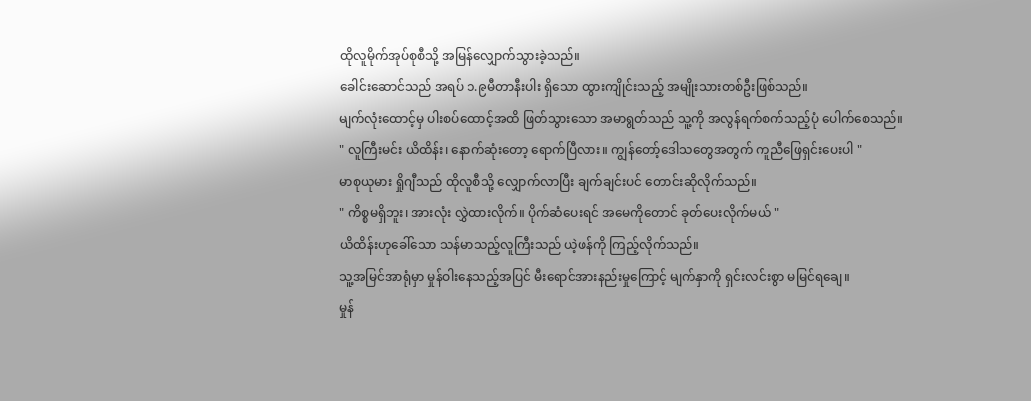ထိုလူမိုက်အုပ်စုစီသို့ အမြန်လျှောက်သွားခဲ့သည်။
ခေါင်းဆောင်သည် အရပ် ၁.၉မီတာနီးပါး ရှိသော ထွားကျိုင်းသည့် အမျိုးသားတစ်ဦးဖြစ်သည်။
မျက်လုံးထောင့်မှ ပါးစပ်ထောင့်အထိ ဖြတ်သွားသော အမာရွတ်သည် သူ့ကို အလွန်ရက်စက်သည့်ပုံ ပေါက်စေသည်။
" လူကြီးမင်း ယိထိန်း၊ နောက်ဆုံးတော့ ရောက်ပြီလား။ ကျွန်တော့်ဒေါသတွေအတွက် ကူညီဖြေရှင်းပေးပါ "
မာစုယုမား ရှိုဂျီသည် ထိုလူစီသို့ လျှောက်လာပြီး ချက်ချင်းပင် တောင်းဆိုလိုက်သည်။
" ကိစ္စမရှိဘူး၊ အားလုံး လွှဲထားလိုက်။ ပိုက်ဆံပေးရင် အမေကိုတောင် ခုတ်ပေးလိုက်မယ် "
ယိထိန်းဟုခေါ်သော သန်မာသည့်လူကြီးသည် ယဲ့ဖန်ကို ကြည့်လိုက်သည်။
သူ့အမြင်အာရုံမှာ မှုန်ဝါးနေသည့်အပြင် မီးရောင်အားနည်းမှုကြောင့် မျက်နှာကို ရှင်းလင်းစွာ မမြင်ရချေ။
မှုန်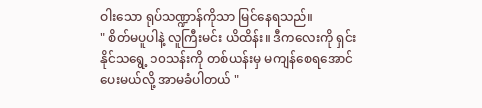ဝါးသော ရုပ်သဏ္ဍာန်ကိုသာ မြင်နေရသည်။
" စိတ်မပူပါနဲ့ လူကြီးမင်း ယိထိန်း။ ဒီကလေးကို ရှင်းနိုင်သရွေ့ ၁၀သန်းကို တစ်ယန်းမှ မကျန်စေရအောင် ပေးမယ်လို့ အာမခံပါတယ် "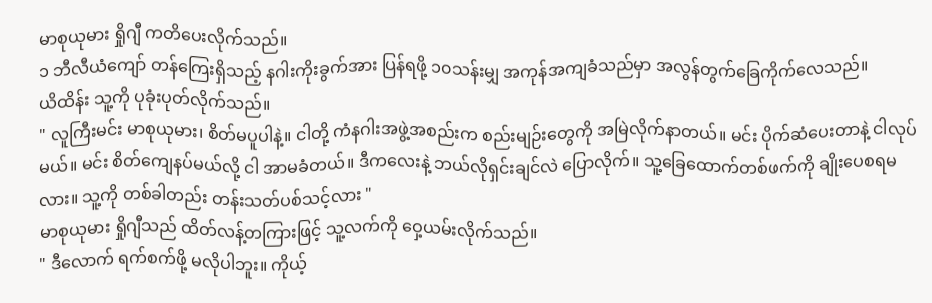မာစုယုမား ရှိုဂျီ ကတိပေးလိုက်သည်။
၁ ဘီလီယံကျော် တန်ကြေးရှိသည့် နဂါးကိုးခွက်အား ပြန်ရဖို့ ၁၀သန်းမျှ အကုန်အကျခံသည်မှာ အလွန်တွက်ခြေကိုက်လေသည်။
ယိထိန်း သူ့ကို ပုခုံးပုတ်လိုက်သည်။
" လူကြီးမင်း မာစုယုမား၊ စိတ်မပူပါနဲ့။ ငါတို့ ကံနဂါးအဖွဲ့အစည်းက စည်းမျဉ်းတွေကို အမြဲလိုက်နာတယ်။ မင်း ပိုက်ဆံပေးတာနဲ့ ငါလုပ်မယ်။ မင်း စိတ်ကျေနပ်မယ်လို့ ငါ အာမခံတယ်။ ဒီကလေးနဲ့ ဘယ်လိုရှင်းချင်လဲ ပြောလိုက်။ သူ့ခြေထောက်တစ်ဖက်ကို ချိုးပေစရမလား။ သူ့ကို တစ်ခါတည်း တန်းသတ်ပစ်သင့်လား "
မာစုယုမား ရှိုဂျီသည် ထိတ်လန့်တကြားဖြင့် သူ့လက်ကို ဝှေ့ယမ်းလိုက်သည်။
" ဒီလောက် ရက်စက်ဖို့ မလိုပါဘူး။ ကိုယ့်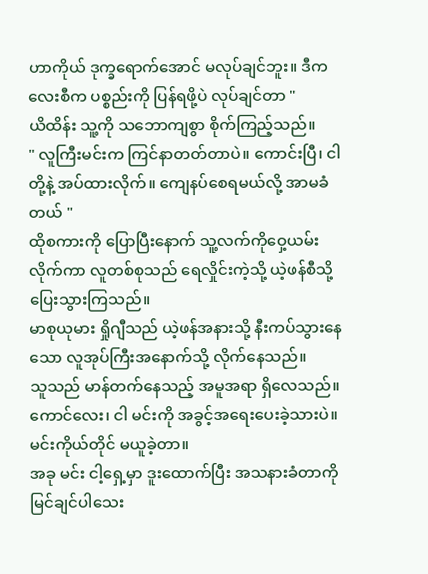ဟာကိုယ် ဒုက္ခရောက်အောင် မလုပ်ချင်ဘူး။ ဒီကလေးစီက ပစ္စည်းကို ပြန်ရဖို့ပဲ လုပ်ချင်တာ "
ယိထိန်း သူ့ကို သဘောကျစွာ စိုက်ကြည့်သည်။
" လူကြီးမင်းက ကြင်နာတတ်တာပဲ။ ကောင်းပြီ၊ ငါတို့နဲ့ အပ်ထားလိုက်။ ကျေနပ်စေရမယ်လို့ အာမခံတယ် "
ထိုစကားကို ပြောပြီးနောက် သူ့လက်ကိုဝှေ့ယမ်းလိုက်ကာ လူတစ်စုသည် ရေလှိုင်းကဲ့သို့ ယဲ့ဖန်စီသို့ ပြေးသွားကြသည်။
မာစုယုမား ရှိုဂျီသည် ယဲ့ဖန်အနားသို့ နီးကပ်သွားနေသော လူအုပ်ကြီးအနောက်သို့ လိုက်နေသည်။
သူသည် မာန်တက်နေသည့် အမူအရာ ရှိလေသည်။
ကောင်လေး၊ ငါ မင်းကို အခွင့်အရေးပေးခဲ့သားပဲ။
မင်းကိုယ်တိုင် မယူခဲ့တာ။
အခု မင်း ငါ့ရှေ့မှာ ဒူးထောက်ပြီး အသနားခံတာကို မြင်ချင်ပါသေး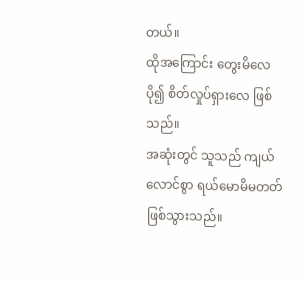တယ်။
ထိုအကြောင်း တွေးမိလေ ပို၍ စိတ်လှုပ်ရှားလေ ဖြစ်သည်။
အဆုံးတွင် သူသည် ကျယ်လောင်စွာ ရယ်မောမိမတတ် ဖြစ်သွားသည်။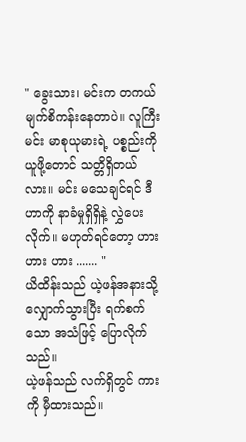" ခွေးသား၊ မင်းက တကယ် မျက်စိကန်းနေတာပဲ။ လူကြီးမင်း မာစုယုမားရဲ့ ပစ္စည်းကို ယူဖို့တောင် သတ္တိရှိတယ်လား။ မင်း မသေချင်ရင် ဒီဟာကို နာခံမှုရှိရှိနဲ့ လွှဲပေးလိုက်။ မဟုတ်ရင်တော့ ဟား ဟား ဟား ....... "
ယိထိန်းသည် ယဲ့ဖန်အနားသို့ လျှောက်သွားပြီး ရက်စက်သော အသံဖြင့် ပြောလိုက်သည်။
ယဲ့ဖန်သည် လက်ရှိတွင် ကားကို မှီထားသည်။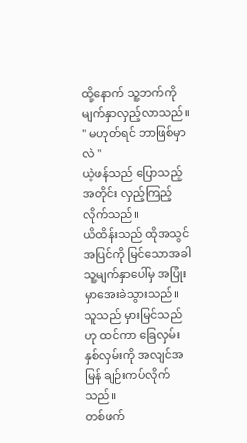ထို့နောက် သူ့ဘက်ကို မျက်နှာလှည့်လာသည်။
" မဟုတ်ရင် ဘာဖြစ်မှာလဲ "
ယဲ့ဖန်သည် ပြောသည့်အတိုင်း လှည့်ကြည့်လိုက်သည်။
ယိထိန်းသည် ထိုအသွင်အပြင်ကို မြင်သောအခါ သူ့မျက်နှာပေါ်မှ အပြုံးမှာအေးခဲသွားသည်။
သူသည် မှားမြင်သည်ဟု ထင်ကာ ခြေလှမ်းနှစ်လှမ်းကို အလျင်အမြန် ချဉ်းကပ်လိုက်သည်။
တစ်ဖက်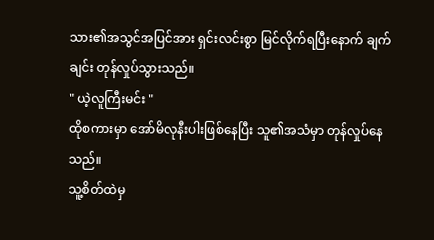သား၏အသွင်အပြင်အား ရှင်းလင်းစွာ မြင်လိုက်ရပြီးနောက် ချက်ချင်း တုန်လှုပ်သွားသည်။
" ယဲ့လူကြီးမင်း "
ထိုစကားမှာ အော်မိလုနီးပါးဖြစ်နေပြီး သူ၏အသံမှာ တုန်လှုပ်နေသည်။
သူ့စိတ်ထဲမှ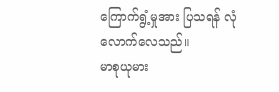ကြောက်ရွံ့မှုအား ပြသရန် လုံလောက်လေသည်။
မာစုယုမား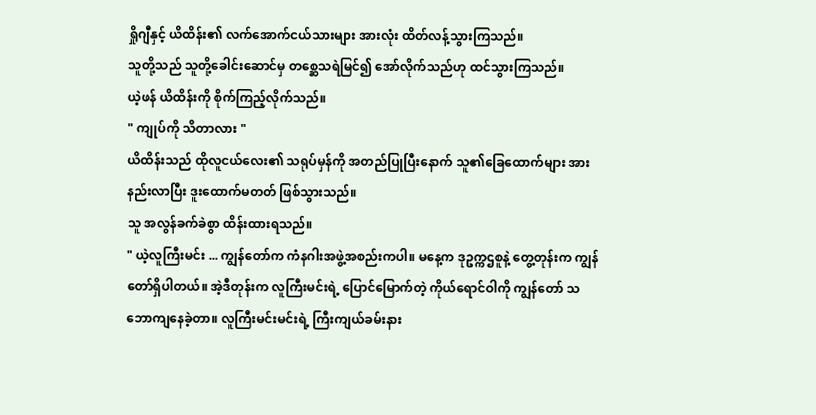ရှိုဂျီနှင့် ယိထိန်း၏ လက်အောက်ငယ်သားများ အားလုံး ထိတ်လန့်သွားကြသည်။
သူတို့သည် သူတို့ခေါင်းဆောင်မှ တစ္ဆေသရဲမြင်၍ အော်လိုက်သည်ဟု ထင်သွားကြသည်။
ယဲ့ဖန် ယိထိန်းကို စိုက်ကြည့်လိုက်သည်။
" ကျုပ်ကို သိတာလား "
ယိထိန်းသည် ထိုလူငယ်လေး၏ သရုပ်မှန်ကို အတည်ပြုပြီးနောက် သူ၏ခြေထောက်များ အားနည်းလာပြီး ဒူးထောက်မတတ် ဖြစ်သွားသည်။
သူ အလွန်ခက်ခဲစွာ ထိန်းထားရသည်။
" ယဲ့လူကြီးမင်း ... ကျွန်တော်က ကံနဂါးအဖွဲ့အစည်းကပါ။ မနေ့က ဒုဥက္ကဌစူနဲ့ တွေ့တုန်းက ကျွန်တော်ရှိပါတယ်။ အဲ့ဒီတုန်းက လူကြီးမင်းရဲ့ ပြောင်မြောက်တဲ့ ကိုယ်ရောင်ဝါကို ကျွန်တော် သဘောကျနေခဲ့တာ။ လူကြီးမင်းမင်းရဲ့ ကြီးကျယ်ခမ်းနား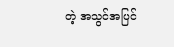တဲ့ အသွင်အပြင်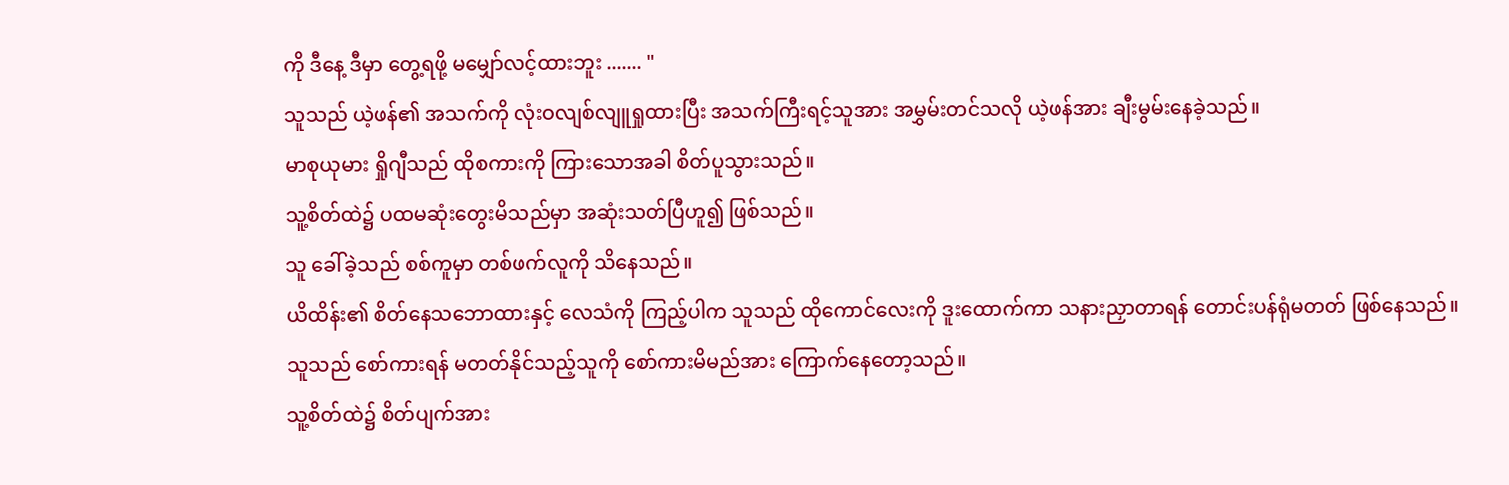ကို ဒီနေ့ ဒီမှာ တွေ့ရဖို့ မမျှော်လင့်ထားဘူး ....... "
သူသည် ယဲ့ဖန်၏ အသက်ကို လုံးဝလျစ်လျူရှုထားပြီး အသက်ကြီးရင့်သူအား အမွှမ်းတင်သလို ယဲ့ဖန်အား ချီးမွမ်းနေခဲ့သည်။
မာစုယုမား ရှိုဂျီသည် ထိုစကားကို ကြားသောအခါ စိတ်ပူသွားသည်။
သူ့စိတ်ထဲ၌ ပထမဆုံးတွေးမိသည်မှာ အဆုံးသတ်ပြီဟူ၍ ဖြစ်သည်။
သူ ခေါ်ခဲ့သည် စစ်ကူမှာ တစ်ဖက်လူကို သိနေသည်။
ယိထိန်း၏ စိတ်နေသဘောထားနှင့် လေသံကို ကြည့်ပါက သူသည် ထိုကောင်လေးကို ဒူးထောက်ကာ သနားညှာတာရန် တောင်းပန်ရုံမတတ် ဖြစ်နေသည်။
သူသည် စော်ကားရန် မတတ်နိုင်သည့်သူကို စော်ကားမိမည်အား ကြောက်နေတော့သည်။
သူ့စိတ်ထဲ၌ စိတ်ပျက်အား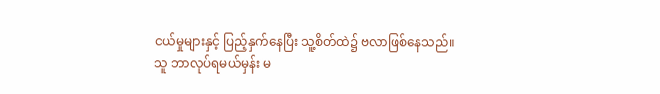ငယ်မှုများနှင့် ပြည့်နှက်နေပြီး သူ့စိတ်ထဲ၌ ဗလာဖြစ်နေသည်။
သူ ဘာလုပ်ရမယ်မှန်း မ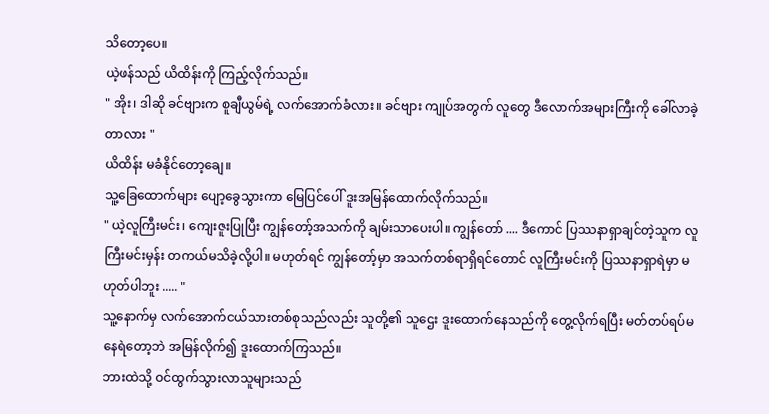သိတော့ပေ။
ယဲ့ဖန်သည် ယိထိန်းကို ကြည့်လိုက်သည်။
" အိုး၊ ဒါဆို ခင်ဗျားက စူချီယွမ်ရဲ့ လက်အောက်ခံလား။ ခင်ဗျား ကျုပ်အတွက် လူတွေ ဒီလောက်အများကြီးကို ခေါ်လာခဲ့တာလား "
ယိထိန်း မခံနိုင်တော့ချေ။
သူ့ခြေထောက်များ ပျော့ခွေသွားကာ မြေပြင်ပေါ် ဒူးအမြန်ထောက်လိုက်သည်။
" ယဲ့လူကြီးမင်း၊ ကျေးဇူးပြုပြီး ကျွန်တော့်အသက်ကို ချမ်းသာပေးပါ။ ကျွန်တော် .... ဒီကောင် ပြဿနာရှာချင်တဲ့သူက လူကြီးမင်းမှန်း တကယ်မသိခဲ့လို့ပါ။ မဟုတ်ရင် ကျွန်တော့်မှာ အသက်တစ်ရာရှိရင်တောင် လူကြီးမင်းကို ပြဿနာရှာရဲမှာ မဟုတ်ပါဘူး ..... "
သူ့နောက်မှ လက်အောက်ငယ်သားတစ်စုသည်လည်း သူတို့၏ သူဌေး ဒူးထောက်နေသည်ကို တွေ့လိုက်ရပြီး မတ်တပ်ရပ်မနေရဲတော့ဘဲ အမြန်လိုက်၍ ဒူးထောက်ကြသည်။
ဘားထဲသို့ ဝင်ထွက်သွားလာသူများသည်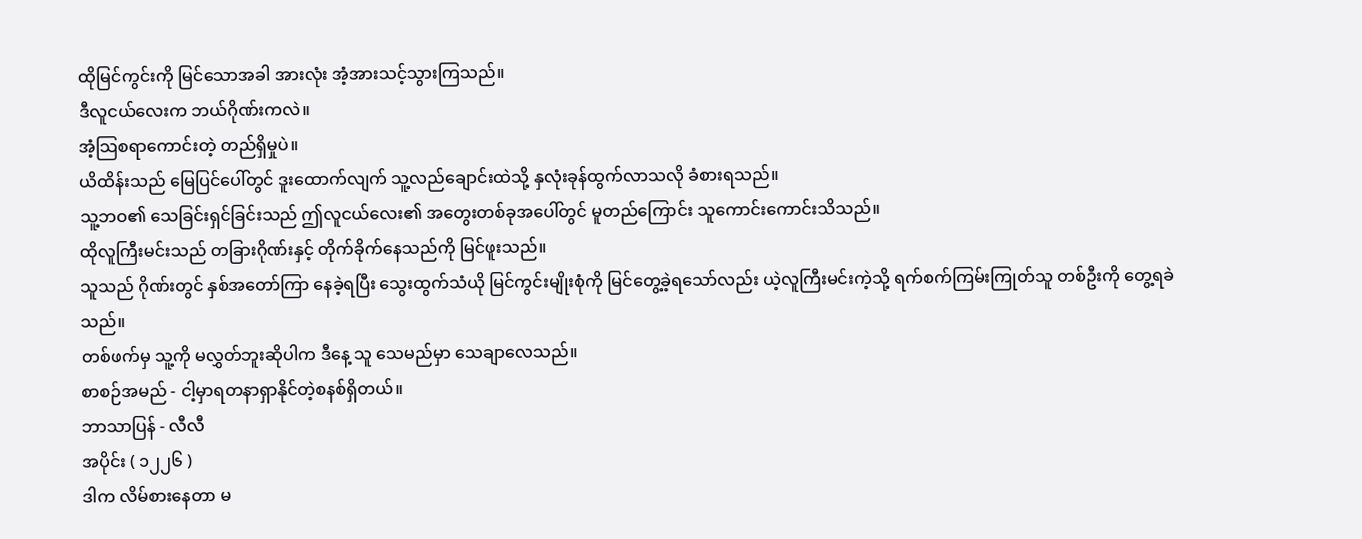ထိုမြင်ကွင်းကို မြင်သောအခါ အားလုံး အံ့အားသင့်သွားကြသည်။
ဒီလူငယ်လေးက ဘယ်ဂိုဏ်းကလဲ။
အံ့သြစရာကောင်းတဲ့ တည်ရှိမှုပဲ။
ယိထိန်းသည် မြေပြင်ပေါ်တွင် ဒူးထောက်လျက် သူ့လည်ချောင်းထဲသို့ နှလုံးခုန်ထွက်လာသလို ခံစားရသည်။
သူ့ဘဝ၏ သေခြင်းရှင်ခြင်းသည် ဤလူငယ်လေး၏ အတွေးတစ်ခုအပေါ်တွင် မူတည်ကြောင်း သူကောင်းကောင်းသိသည်။
ထိုလူကြီးမင်းသည် တခြားဂိုဏ်းနှင့် တိုက်ခိုက်နေသည်ကို မြင်ဖူးသည်။
သူသည် ဂိုဏ်းတွင် နှစ်အတော်ကြာ နေခဲ့ရပြီး သွေးထွက်သံယို မြင်ကွင်းမျိုးစုံကို မြင်တွေ့ခဲ့ရသော်လည်း ယဲ့လူကြီးမင်းကဲ့သို့ ရက်စက်ကြမ်းကြုတ်သူ တစ်ဦးကို တွေ့ရခဲသည်။
တစ်ဖက်မှ သူ့ကို မလွှတ်ဘူးဆိုပါက ဒီနေ့ သူ သေမည်မှာ သေချာလေသည်။
စာစဉ်အမည် - ငါ့မှာရတနာရှာနိုင်တဲ့စနစ်ရှိတယ်။
ဘာသာပြန် - လီလီ
အပိုင်း ( ၁၂၂၆ )
ဒါက လိမ်စားနေတာ မ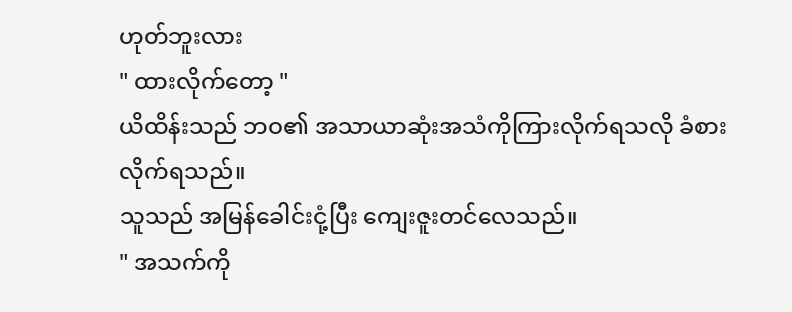ဟုတ်ဘူးလား
" ထားလိုက်တော့ "
ယိထိန်းသည် ဘဝ၏ အသာယာဆုံးအသံကိုကြားလိုက်ရသလို ခံစားလိုက်ရသည်။
သူသည် အမြန်ခေါင်းငုံ့ပြီး ကျေးဇူးတင်လေသည်။
" အသက်ကို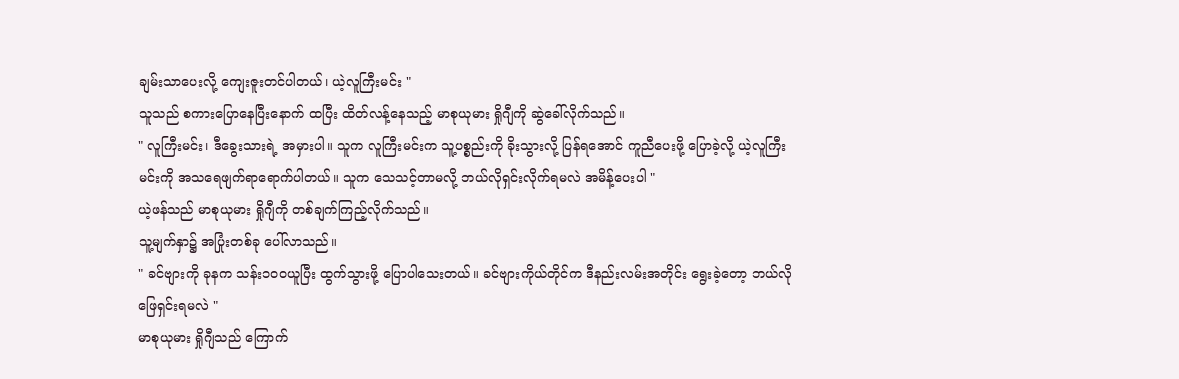ချမ်းသာပေးလို့ ကျေးဇူးတင်ပါတယ်၊ ယဲ့လူကြီးမင်း "
သူသည် စကားပြောနေပြီးနောက် ထပြီး ထိတ်လန့်နေသည့် မာစုယုမား ရှိုဂျီကို ဆွဲခေါ်လိုက်သည်။
" လူကြီးမင်း၊ ဒီခွေးသားရဲ့ အမှားပါ။ သူက လူကြီးမင်းက သူ့ပစ္စည်းကို ခိုးသွားလို့ ပြန်ရအောင် ကူညီပေးဖို့ ပြောခဲ့လို့ ယဲ့လူကြီးမင်းကို အသရေဖျက်ရာရောက်ပါတယ်။ သူက သေသင့်တာမလို့ ဘယ်လိုရှင်းလိုက်ရမလဲ အမိန့်ပေးပါ "
ယဲ့ဖန်သည် မာစုယုမား ရှိုဂျီကို တစ်ချက်ကြည့်လိုက်သည်။
သူ့မျက်နှာ၌ အပြုံးတစ်ခု ပေါ်လာသည်။
" ခင်ဗျားကို ခုနက သန်း၁၀၀ယူပြီး ထွက်သွားဖို့ ပြောပါသေးတယ်။ ခင်ဗျားကိုယ်တိုင်က ဒီနည်းလမ်းအတိုင်း ရွေးခဲ့တော့ ဘယ်လို ဖြေရှင်းရမလဲ "
မာစုယုမား ရှိုဂျီသည် ကြောက်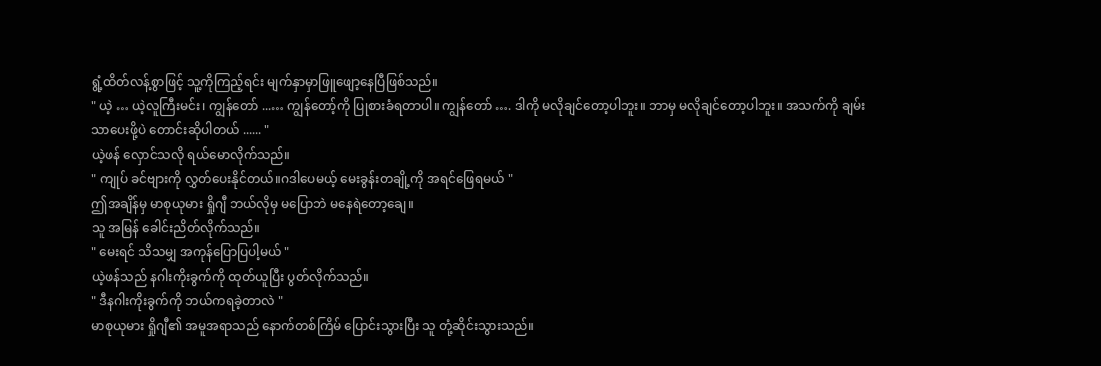ရွံ့ထိတ်လန့်စွာဖြင့် သူ့ကိုကြည့်ရင်း မျက်နှာမှာဖြူဖျော့နေပြီဖြစ်သည်။
" ယဲ့ … ယဲ့လူကြီးမင်း၊ ကျွန်တော် ...… ကျွန်တော့်ကို ပြုစားခံရတာပါ။ ကျွန်တော် …. ဒါကို မလိုချင်တော့ပါဘူး။ ဘာမှ မလိုချင်တော့ပါဘူး။ အသက်ကို ချမ်းသာပေးဖို့ပဲ တောင်းဆိုပါတယ် ...... "
ယဲ့ဖန် လှောင်သလို ရယ်မောလိုက်သည်။
" ကျုပ် ခင်ဗျားကို လွှတ်ပေးနိုင်တယ်။ဂဒါပေမယ့် မေးခွန်းတချို့ကို အရင်ဖြေရမယ် "
ဤအချိန်မှ မာစုယုမား ရှိုဂျီ ဘယ်လိုမှ မပြောဘဲ မနေရဲတော့ချေ။
သူ အမြန် ခေါင်းညိတ်လိုက်သည်။
" မေးရင် သိသမျှ အကုန်ပြောပြပါ့မယ် "
ယဲ့ဖန်သည် နဂါးကိုးခွက်ကို ထုတ်ယူပြီး ပွတ်လိုက်သည်။
" ဒီနဂါးကိုးခွက်ကို ဘယ်ကရခဲ့တာလဲ "
မာစုယုမား ရှိုဂျီ၏ အမူအရာသည် နောက်တစ်ကြိမ် ပြောင်းသွားပြီး သူ တုံ့ဆိုင်းသွားသည်။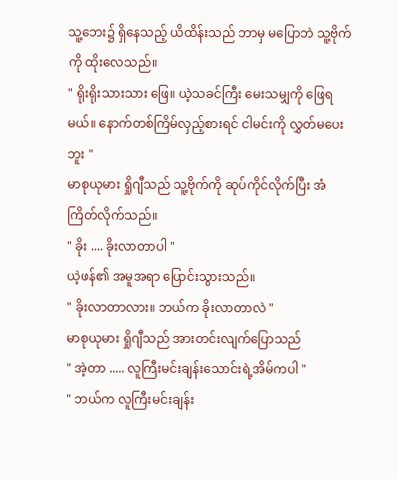သူ့ဘေး၌ ရှိနေသည့် ယိထိန်းသည် ဘာမှ မပြောဘဲ သူ့ဗိုက်ကို ထိုးလေသည်။
" ရိုးရိုးသားသား ဖြေ။ ယဲ့သခင်ကြီး မေးသမျှကို ဖြေရမယ်။ နောက်တစ်ကြိမ်လှည့်စားရင် ငါမင်းကို လွှတ်မပေးဘူး "
မာစုယုမား ရှိုဂျီသည် သူ့ဗိုက်ကို ဆုပ်ကိုင်လိုက်ပြီး အံကြိတ်လိုက်သည်။
" ခိုး .... ခိုးလာတာပါ "
ယဲ့ဖန်၏ အမူအရာ ပြောင်းသွားသည်။
" ခိုးလာတာလား။ ဘယ်က ခိုးလာတာလဲ "
မာစုယုမား ရှိုဂျီသည် အားတင်းလျက်ပြောသည်
" အဲ့တာ ..... လူကြီးမင်းချန်းသောင်းရဲ့အိမ်ကပါ "
" ဘယ်က လူကြီးမင်းချန်း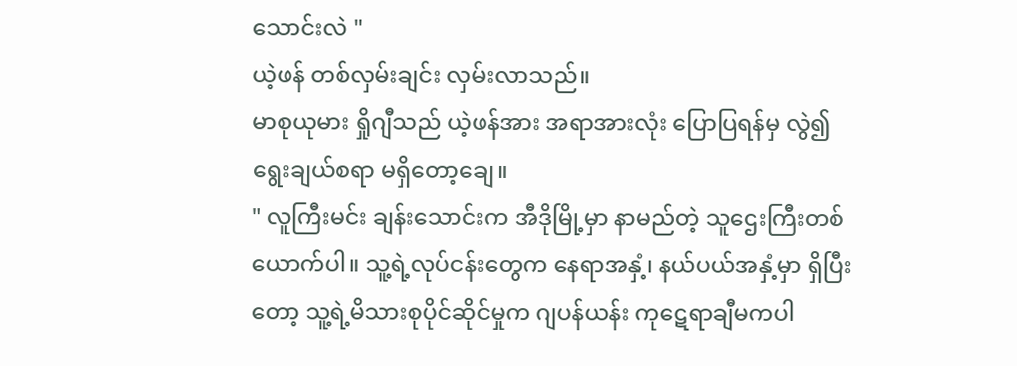သောင်းလဲ "
ယဲ့ဖန် တစ်လှမ်းချင်း လှမ်းလာသည်။
မာစုယုမား ရှိုဂျီသည် ယဲ့ဖန်အား အရာအားလုံး ပြောပြရန်မှ လွဲ၍ ရွေးချယ်စရာ မရှိတော့ချေ။
" လူကြီးမင်း ချန်းသောင်းက အီဒိုမြို့မှာ နာမည်တဲ့ သူဌေးကြီးတစ်ယောက်ပါ။ သူ့ရဲ့လုပ်ငန်းတွေက နေရာအနှံ့၊ နယ်ပယ်အနှံ့မှာ ရှိပြီးတော့ သူ့ရဲ့မိသားစုပိုင်ဆိုင်မှုက ဂျပန်ယန်း ကုဋေရာချီမကပါ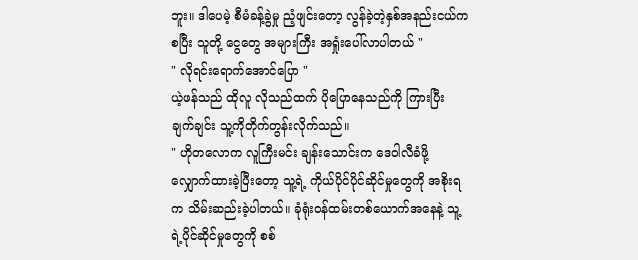ဘူး။ ဒါပေမဲ့ စီမံခန့်ခွဲမှု ညံ့ဖျင်းတော့ လွန်ခဲ့တဲ့နှစ်အနည်းငယ်ကစပြီး သူတို့ ငွေတွေ အများကြီး အရှုံးပေါ်လာပါတယ် "
" လိုရင်းရောက်အောင်ပြော "
ယဲ့ဖန်သည် ထိုလူ လိုသည်ထက် ပိုပြောနေသည်ကို ကြားပြီး ချက်ချင်း သူ့ကိုတိုက်တွန်းလိုက်သည်။
" ဟိုတလောက လူကြီးမင်း ချန်းသောင်းက ဒေဝါလီခံဖို့ လျှောက်ထားခဲ့ပြီးတော့ သူ့ရဲ့ ကိုယ်ပိုင်ပိုင်ဆိုင်မှုတွေကို အစိုးရက သိမ်းဆည်းခဲ့ပါတယ်။ ခုံရုံးဝန်ထမ်းတစ်ယောက်အနေနဲ့ သူ့ရဲ့ပိုင်ဆိုင်မှုတွေကို စစ်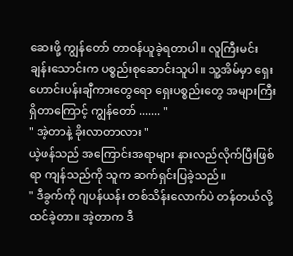ဆေးဖို့ ကျွန်တော် တာဝန်ယူခဲ့ရတာပါ။ လူကြီးမင်း ချန်းသောင်းက ပစ္စည်းစုဆောင်းသူပါ။ သူ့အိမ်မှာ ရှေးဟောင်းပန်းချီကားတွေရော ရှေးပစ္စည်းတွေ အများကြီးရှိတာကြောင့် ကျွန်တော် ....... "
" အဲ့တာနဲ့ ခိုးလာတာလား "
ယဲ့ဖန်သည် အကြောင်းအရာများ နားလည်လိုက်ပြီးဖြစ်ရာ ကျန်သည်ကို သူက ဆက်ရှင်းပြခဲ့သည်။
" ဒီခွက်ကို ဂျပန်ယန်း တစ်သိန်းလောက်ပဲ တန်တယ်လို့ ထင်ခဲ့တာ။ အဲ့တာက ဒီ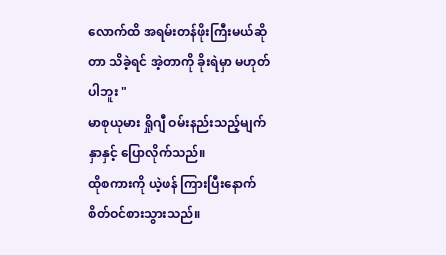လောက်ထိ အရမ်းတန်ဖိုးကြီးမယ်ဆိုတာ သိခဲ့ရင် အဲ့တာကို ခိုးရဲမှာ မဟုတ်ပါဘူး "
မာစုယုမား ရှိုဂျီ ဝမ်းနည်းသည့်မျက်နှာနှင့် ပြောလိုက်သည်။
ထိုစကားကို ယဲ့ဖန် ကြားပြီးနောက် စိတ်ဝင်စားသွားသည်။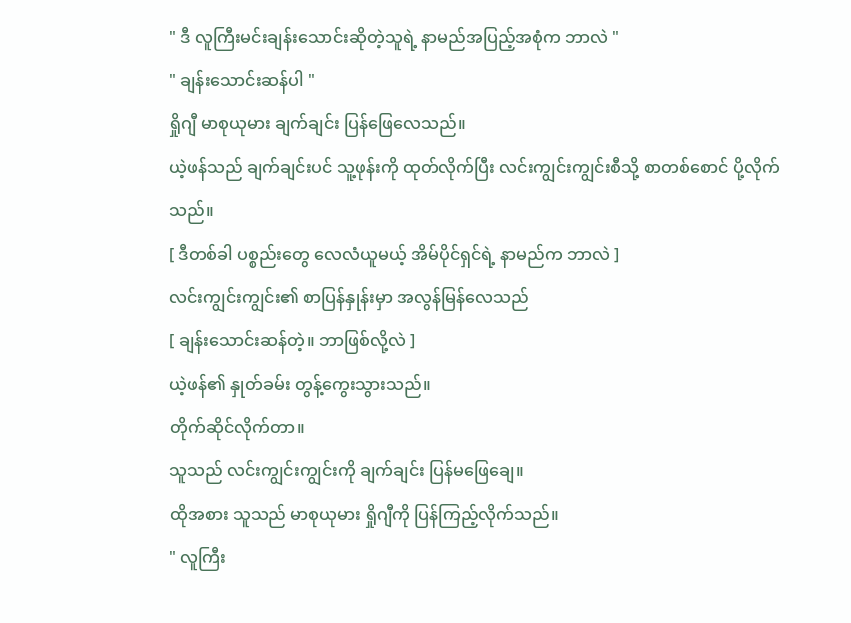" ဒီ လူကြီးမင်းချန်းသောင်းဆိုတဲ့သူရဲ့ နာမည်အပြည့်အစုံက ဘာလဲ "
" ချန်းသောင်းဆန်ပါ "
ရှိုဂျီ မာစုယုမား ချက်ချင်း ပြန်ဖြေလေသည်။
ယဲ့ဖန်သည် ချက်ချင်းပင် သူ့ဖုန်းကို ထုတ်လိုက်ပြီး လင်းကျွင်းကျွင်းစီသို့ စာတစ်စောင် ပို့လိုက်သည်။
[ ဒီတစ်ခါ ပစ္စည်းတွေ လေလံယူမယ့် အိမ်ပိုင်ရှင်ရဲ့ နာမည်က ဘာလဲ ]
လင်းကျွင်းကျွင်း၏ စာပြန်နှုန်းမှာ အလွန်မြန်လေသည်
[ ချန်းသောင်းဆန်တဲ့။ ဘာဖြစ်လို့လဲ ]
ယဲ့ဖန်၏ နှုတ်ခမ်း တွန့်ကွေးသွားသည်။
တိုက်ဆိုင်လိုက်တာ။
သူသည် လင်းကျွင်းကျွင်းကို ချက်ချင်း ပြန်မဖြေချေ။
ထိုအစား သူသည် မာစုယုမား ရှိုဂျီကို ပြန်ကြည့်လိုက်သည်။
" လူကြီး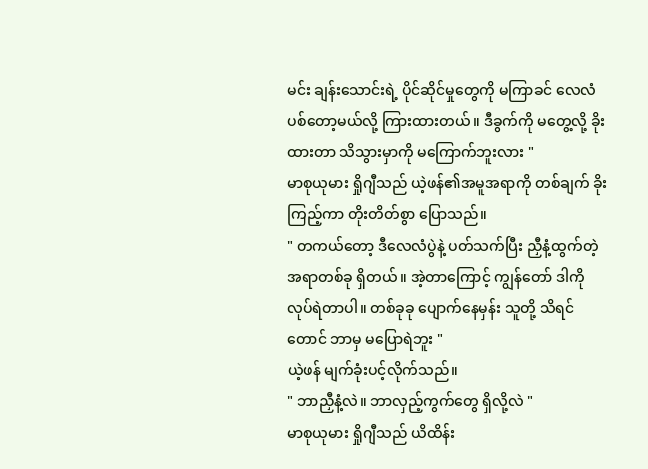မင်း ချန်းသောင်းရဲ့ ပိုင်ဆိုင်မှုတွေကို မကြာခင် လေလံပစ်တော့မယ်လို့ ကြားထားတယ်။ ဒီခွက်ကို မတွေ့လို့ ခိုးထားတာ သိသွားမှာကို မကြောက်ဘူးလား "
မာစုယုမား ရှိုဂျီသည် ယဲ့ဖန်၏အမူအရာကို တစ်ချက် ခိုးကြည့်ကာ တိုးတိတ်စွာ ပြောသည်။
" တကယ်တော့ ဒီလေလံပွဲနဲ့ ပတ်သက်ပြီး ညှီနံ့ထွက်တဲ့ အရာတစ်ခု ရှိတယ်။ အဲ့တာကြောင့် ကျွန်တော် ဒါကို လုပ်ရဲတာပါ။ တစ်ခုခု ပျောက်နေမှန်း သူတို့ သိရင်တောင် ဘာမှ မပြောရဲဘူး "
ယဲ့ဖန် မျက်ခုံးပင့်လိုက်သည်။
" ဘာညှီနံ့လဲ။ ဘာလှည့်ကွက်တွေ ရှိလို့လဲ "
မာစုယုမား ရှိုဂျီသည် ယိထိန်း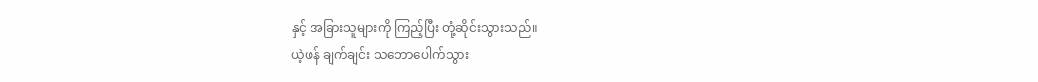နှင့် အခြားသူများကို ကြည့်ပြီး တုံ့ဆိုင်းသွားသည်။
ယဲ့ဖန် ချက်ချင်း သဘောပေါက်သွား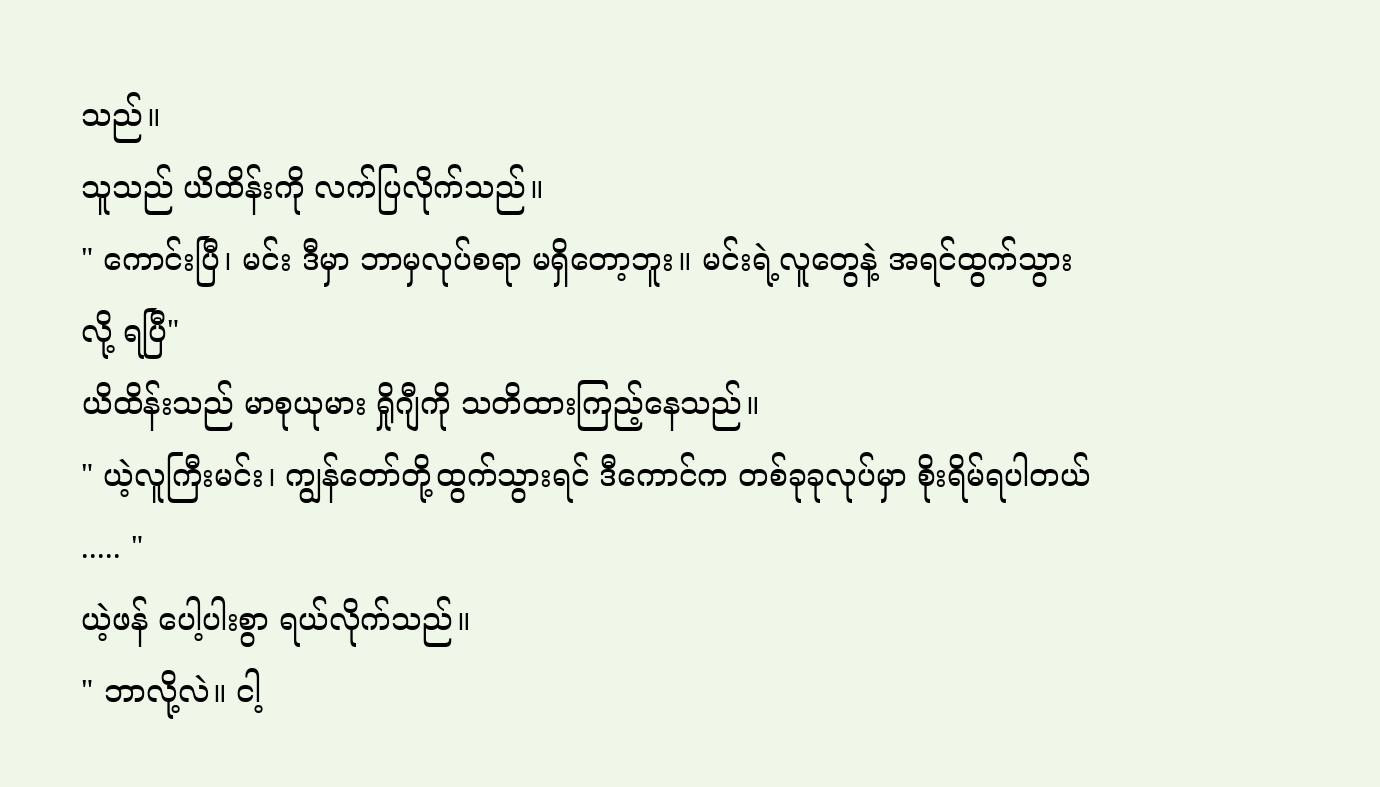သည်။
သူသည် ယိထိန်းကို လက်ပြလိုက်သည်။
" ကောင်းပြီ၊ မင်း ဒီမှာ ဘာမှလုပ်စရာ မရှိတော့ဘူး။ မင်းရဲ့လူတွေနဲ့ အရင်ထွက်သွားလို့ ရပြီ"
ယိထိန်းသည် မာစုယုမား ရှိုဂျီကို သတိထားကြည့်နေသည်။
" ယဲ့လူကြီးမင်း၊ ကျွန်တော်တို့ထွက်သွားရင် ဒီကောင်က တစ်ခုခုလုပ်မှာ စိုးရိမ်ရပါတယ် ..... "
ယဲ့ဖန် ပေါ့ပါးစွာ ရယ်လိုက်သည်။
" ဘာလို့လဲ။ ငါ့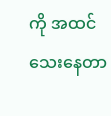ကို အထင်သေးနေတာ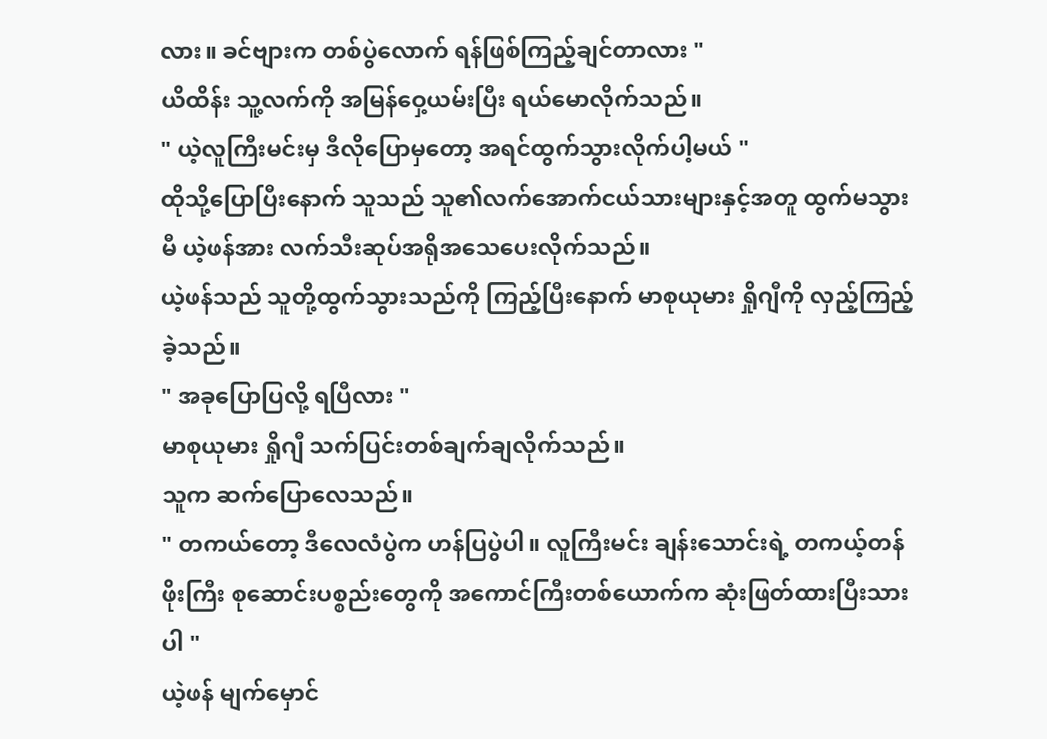လား။ ခင်ဗျားက တစ်ပွဲလောက် ရန်ဖြစ်ကြည့်ချင်တာလား "
ယိထိန်း သူ့လက်ကို အမြန်ဝှေ့ယမ်းပြီး ရယ်မောလိုက်သည်။
" ယဲ့လူကြီးမင်းမှ ဒီလိုပြောမှတော့ အရင်ထွက်သွားလိုက်ပါ့မယ် "
ထိုသို့ပြောပြီးနောက် သူသည် သူ၏လက်အောက်ငယ်သားများနှင့်အတူ ထွက်မသွားမီ ယဲ့ဖန်အား လက်သီးဆုပ်အရိုအသေပေးလိုက်သည်။
ယဲ့ဖန်သည် သူတို့ထွက်သွားသည်ကို ကြည့်ပြီးနောက် မာစုယုမား ရှိုဂျီကို လှည့်ကြည့်ခဲ့သည်။
" အခုပြောပြလို့ ရပြီလား "
မာစုယုမား ရှိုဂျီ သက်ပြင်းတစ်ချက်ချလိုက်သည်။
သူက ဆက်ပြောလေသည်။
" တကယ်တော့ ဒီလေလံပွဲက ဟန်ပြပွဲပါ။ လူကြီးမင်း ချန်းသောင်းရဲ့ တကယ့်တန်ဖိုးကြီး စုဆောင်းပစ္စည်းတွေကို အကောင်ကြီးတစ်ယောက်က ဆုံးဖြတ်ထားပြီးသားပါ "
ယဲ့ဖန် မျက်မှောင်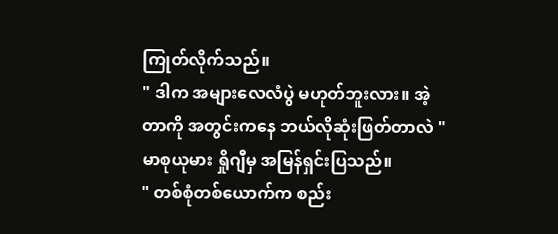ကြုတ်လိုက်သည်။
" ဒါက အများလေလံပွဲ မဟုတ်ဘူးလား။ အဲ့တာကို အတွင်းကနေ ဘယ်လိုဆုံးဖြတ်တာလဲ "
မာစုယုမား ရှိုဂျီမှ အမြန်ရှင်းပြသည်။
" တစ်စုံတစ်ယောက်က စည်း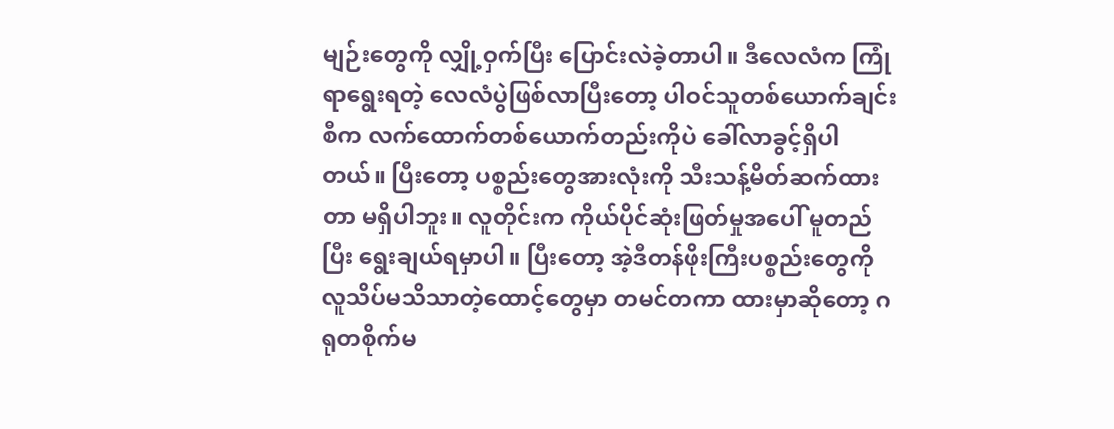မျဉ်းတွေကို လျှို့ဝှက်ပြီး ပြောင်းလဲခဲ့တာပါ။ ဒီလေလံက ကြုံရာရွေးရတဲ့ လေလံပွဲဖြစ်လာပြီးတော့ ပါဝင်သူတစ်ယောက်ချင်းစီက လက်ထောက်တစ်ယောက်တည်းကိုပဲ ခေါ်လာခွင့်ရှိပါတယ်။ ပြီးတော့ ပစ္စည်းတွေအားလုံးကို သီးသန့်မိတ်ဆက်ထားတာ မရှိပါဘူး။ လူတိုင်းက ကိုယ်ပိုင်ဆုံးဖြတ်မှုအပေါ် မူတည်ပြီး ရွေးချယ်ရမှာပါ။ ပြီးတော့ အဲ့ဒီတန်ဖိုးကြီးပစ္စည်းတွေကို လူသိပ်မသိသာတဲ့ထောင့်တွေမှာ တမင်တကာ ထားမှာဆိုတော့ ဂရုတစိုက်မ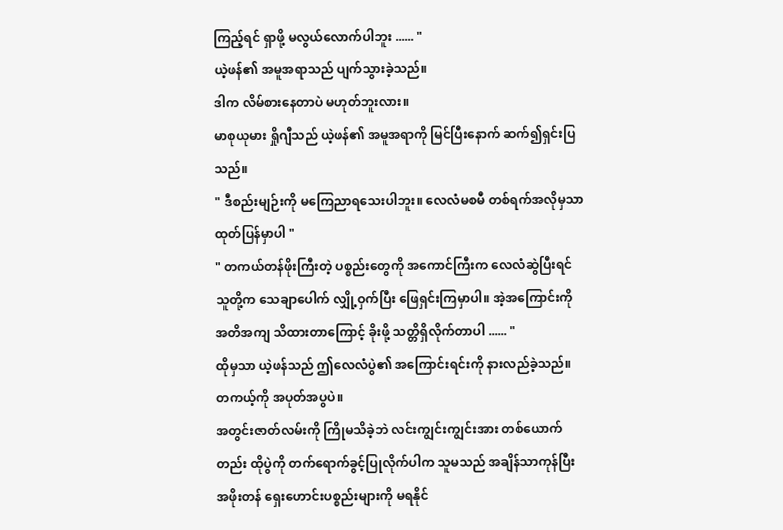ကြည့်ရင် ရှာဖို့ မလွယ်လောက်ပါဘူး ...... "
ယဲ့ဖန်၏ အမူအရာသည် ပျက်သွားခဲ့သည်။
ဒါက လိမ်စားနေတာပဲ မဟုတ်ဘူးလား။
မာစုယုမား ရှိုဂျီသည် ယဲ့ဖန်၏ အမူအရာကို မြင်ပြီးနောက် ဆက်၍ရှင်းပြသည်။
" ဒီစည်းမျဉ်းကို မကြေညာရသေးပါဘူး။ လေလံမစမီ တစ်ရက်အလိုမှသာ ထုတ်ပြန်မှာပါ "
" တကယ်တန်ဖိုးကြီးတဲ့ ပစ္စည်းတွေကို အကောင်ကြီးက လေလံဆွဲပြီးရင် သူတို့က သေချာပေါက် လျှို့ဝှက်ပြီး ဖြေရှင်းကြမှာပါ။ အဲ့အကြောင်းကို အတိအကျ သိထားတာကြောင့် ခိုးဖို့ သတ္တိရှိလိုက်တာပါ ...... "
ထိုမှသာ ယဲ့ဖန်သည် ဤလေလံပွဲ၏ အကြောင်းရင်းကို နားလည်ခဲ့သည်။
တကယ့်ကို အပုတ်အပွပဲ။
အတွင်းဇာတ်လမ်းကို ကြိုမသိခဲ့ဘဲ လင်းကျွင်းကျွင်းအား တစ်ယောက်တည်း ထိုပွဲကို တက်ရောက်ခွင့်ပြုလိုက်ပါက သူမသည် အချိန်သာကုန်ပြီး အဖိုးတန် ရှေးဟောင်းပစ္စည်းများကို မရနိုင်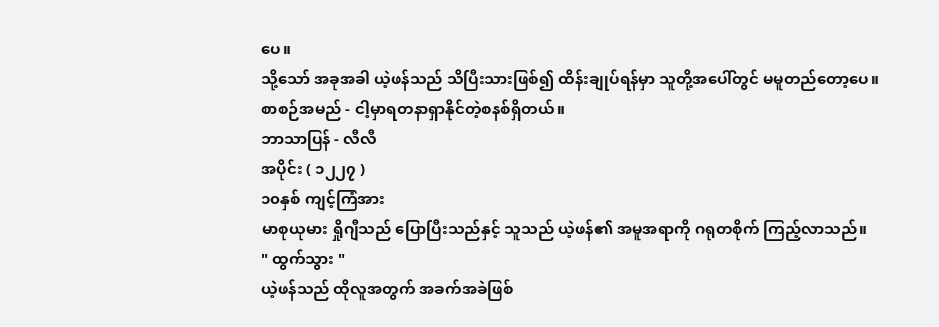ပေ။
သို့သော် အခုအခါ ယဲ့ဖန်သည် သိပြီးသားဖြစ်၍ ထိန်းချုပ်ရန်မှာ သူတို့အပေါ်တွင် မမူတည်တော့ပေ။
စာစဉ်အမည် - ငါ့မှာရတနာရှာနိုင်တဲ့စနစ်ရှိတယ်။
ဘာသာပြန် - လီလီ
အပိုင်း ( ၁၂၂၇ )
၁၀နှစ် ကျင့်ကြံအား
မာစုယုမား ရှိုဂျီသည် ပြောပြီးသည်နှင့် သူသည် ယဲ့ဖန်၏ အမူအရာကို ဂရုတစိုက် ကြည့်လာသည်။
" ထွက်သွား "
ယဲ့ဖန်သည် ထိုလူအတွက် အခက်အခဲဖြစ်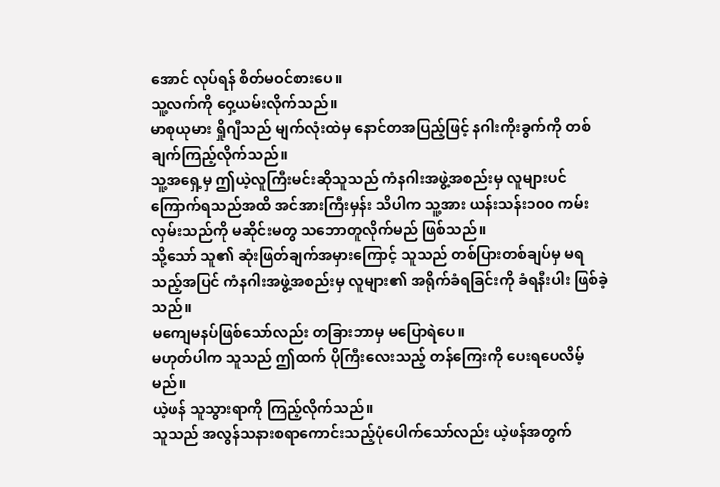အောင် လုပ်ရန် စိတ်မဝင်စားပေ။
သူ့လက်ကို ဝှေ့ယမ်းလိုက်သည်။
မာစုယုမား ရှိုဂျီသည် မျက်လုံးထဲမှ နောင်တအပြည့်ဖြင့် နဂါးကိုးခွက်ကို တစ်ချက်ကြည့်လိုက်သည်။
သူ့အရှေ့မှ ဤယဲ့လူကြီးမင်းဆိုသူသည် ကံနဂါးအဖွဲ့အစည်းမှ လူများပင် ကြောက်ရသည်အထိ အင်အားကြီးမှန်း သိပါက သူ့အား ယန်းသန်း၁၀၀ ကမ်းလှမ်းသည်ကို မဆိုင်းမတွ သဘောတူလိုက်မည် ဖြစ်သည်။
သို့သော် သူ၏ ဆုံးဖြတ်ချက်အမှားကြောင့် သူသည် တစ်ပြားတစ်ချပ်မှ မရသည့်အပြင် ကံနဂါးအဖွဲ့အစည်းမှ လူများ၏ အရိုက်ခံရခြင်းကို ခံရနီးပါး ဖြစ်ခဲ့သည်။
မကျေမနပ်ဖြစ်သော်လည်း တခြားဘာမှ မပြောရဲပေ။
မဟုတ်ပါက သူသည် ဤထက် ပိုကြီးလေးသည့် တန်ကြေးကို ပေးရပေလိမ့်မည်။
ယဲ့ဖန် သူသွားရာကို ကြည့်လိုက်သည်။
သူသည် အလွန်သနားစရာကောင်းသည့်ပုံပေါက်သော်လည်း ယဲ့ဖန်အတွက်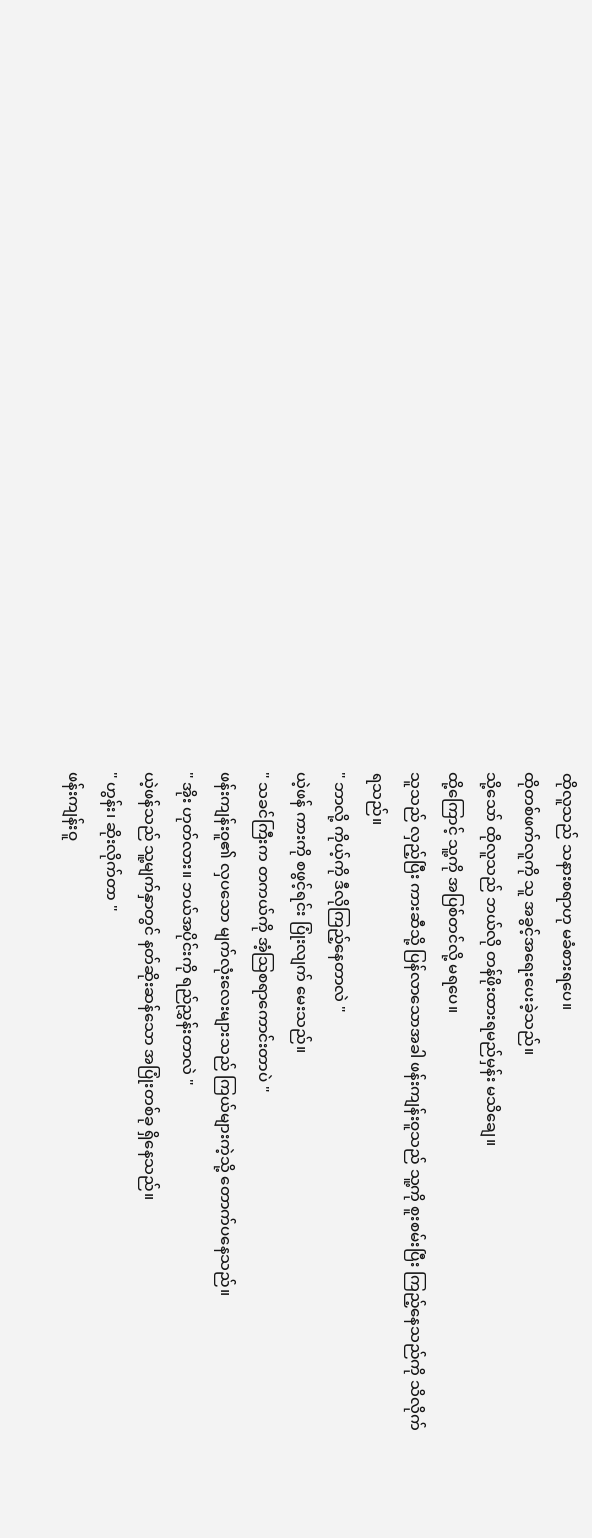ထိုလူသည် သနားစရာဟု မခံစားရပေ။
ထိုတစ်ဖက်လူကို သူ အခွင့်အရေးပေးခဲ့သည်။
သို့သော် ထိုလူသည် ဘယ်လို တန်ဖိုးထားရမည်မှန်း မသိချေ။
ထို့ကြောင့် သူ့ကို အပြစ်တင်လို့ မရပေ။
သူသည် လှည့်ပြီး ကားဆီသို့ ပြန်လာသောအခါ ဖန်းကျန်းဝူသည် သူ့ကို စူးစမ်းပြီး ကြည့်နေသည်ကို သိလိုက်ရသည်။
" ဘာလို့ ကိုယ့်ကို ဒီလိုကြည့်နေတာလဲ "
ယဲ့ဖန် ကားကို စဖွင့်ရင်း ပြုံးလျက် မေးသည်။
" သခင်ကြီးက တကယ်ကို အံ့သြစရာကောင်းတာပဲ "
ဖန်းကျန်းဝူ၏ လှပသော မျက်လုံးလေးများသည် ကြယ်များကဲ့သို့ တောက်ပနေသည်။
" အိုး ဟုတ်လား။ ဘယ်အပိုင်းကို ရည်ညွှန်းတာလဲ "
ယဲ့ဖန်သည် သူ့မျက်နှာတွင် နတ်ဆိုးဆန်သော အပြုံးတစ်ခု ရှိနေသည်။
" ဟွန်း၊ ဆိုးလိုက်တာ "
ဖန်းကျန်းဝူ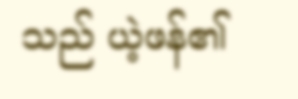သည် ယဲ့ဖန်၏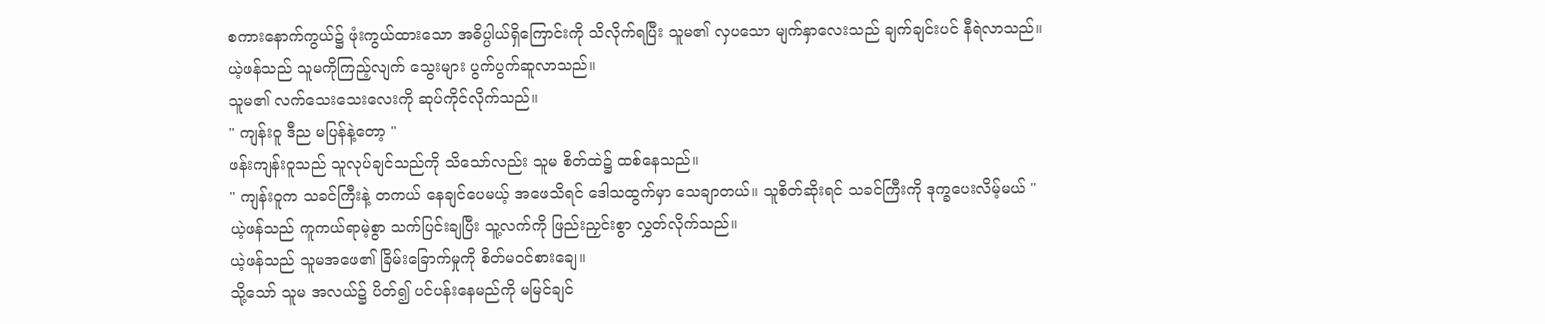စကားနောက်ကွယ်၌ ဖုံးကွယ်ထားသော အဓိပ္ပါယ်ရှိကြောင်းကို သိလိုက်ရပြီး သူမ၏ လှပသော မျက်နှာလေးသည် ချက်ချင်းပင် နီရဲလာသည်။
ယဲ့ဖန်သည် သူမကိုကြည့်လျက် သွေးများ ပွက်ပွက်ဆူလာသည်။
သူမ၏ လက်သေးသေးလေးကို ဆုပ်ကိုင်လိုက်သည်။
" ကျန်းဝူ ဒီည မပြန်နဲ့တော့ "
ဖန်းကျန်းဝူသည် သူလုပ်ချင်သည်ကို သိသော်လည်း သူမ စိတ်ထဲ၌ ထစ်နေသည်။
" ကျန်းဝူက သခင်ကြီးနဲ့ တကယ် နေချင်ပေမယ့် အဖေသိရင် ဒေါသထွက်မှာ သေချာတယ်။ သူစိတ်ဆိုးရင် သခင်ကြီးကို ဒုက္ခပေးလိမ့်မယ် "
ယဲ့ဖန်သည် ကူကယ်ရာမဲ့စွာ သက်ပြင်းချပြီး သူ့လက်ကို ဖြည်းညှင်းစွာ လွှတ်လိုက်သည်။
ယဲ့ဖန်သည် သူမအဖေ၏ ခြိမ်းခြောက်မှုကို စိတ်မ၀င်စားချေ။
သို့သော် သူမ အလယ်၌ ပိတ်၍ ပင်ပန်းနေမည်ကို မမြင်ချင်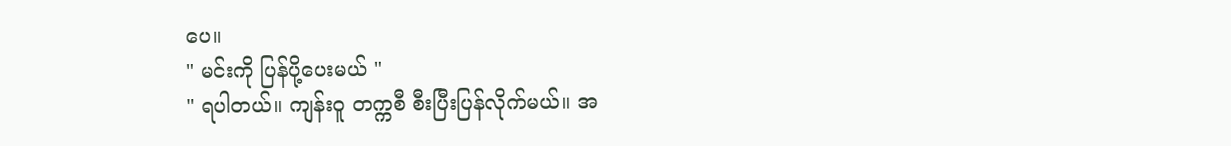ပေ။
" မင်းကို ပြန်ပို့ပေးမယ် "
" ရပါတယ်။ ကျန်းဝူ တက္ကစီ စီးပြီးပြန်လိုက်မယ်။ အ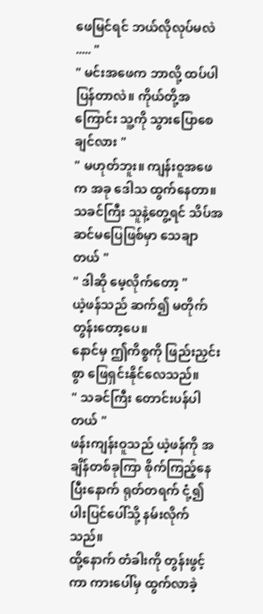ဖေမြင်ရင် ဘယ်လိုလုပ်မလဲ ..... "
" မင်းအဖေက ဘာလို့ ထပ်ပါပြန်တာလဲ။ ကိုယ်တို့အကြောင်း သူ့ကို သွားပြောစေချင်လား "
" မဟုတ်ဘူး။ ကျန်းဝူအဖေက အခု ဒေါသ ထွက်နေတာ။ သခင်ကြီး သူနဲ့တွေ့ရင် သိပ်အဆင်မပြေဖြစ်မှာ သေချာတယ် "
" ဒါဆို မေ့လိုက်တော့ "
ယဲ့ဖန်သည် ဆက်၍ မတိုက်တွန်းတော့ပေ။
နောင်မှ ဤကိစ္စကို ဖြည်းညှင်းစွာ ဖြေရှင်းနိုင်လေသည်။
" သခင်ကြီး တောင်းပန်ပါတယ် "
ဖန်းကျန်းဝူသည် ယဲ့ဖန်ကို အချိန်တစ်ခုကြာ စိုက်ကြည့်နေပြီးနောက် ရုတ်တရက် ငုံ့၍ ပါးပြင်ပေါ်သို့ နမ်းလိုက်သည်။
ထို့နောက် တံခါးကို တွန်းဖွင့်ကာ ကားပေါ်မှ ထွက်လာခဲ့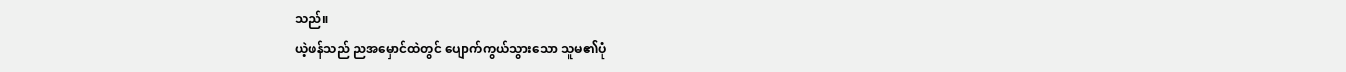သည်။
ယဲ့ဖန်သည် ညအမှောင်ထဲတွင် ပျောက်ကွယ်သွားသော သူမ၏ပုံ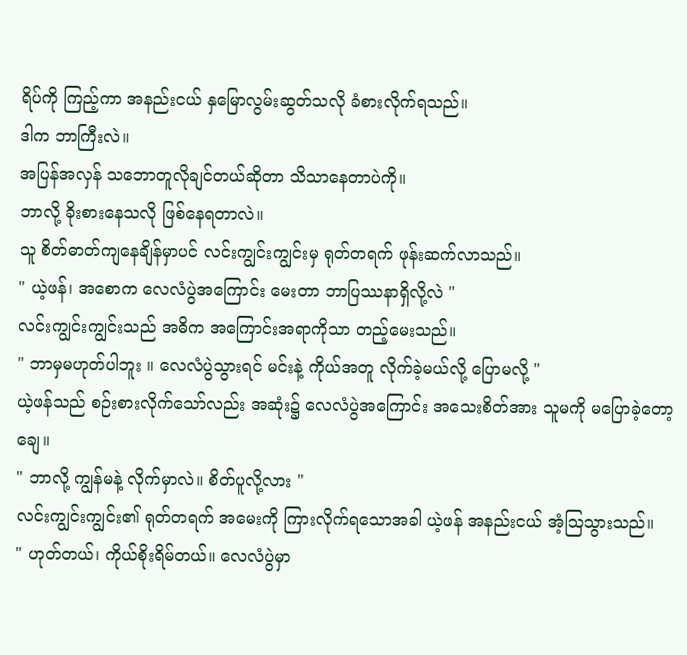ရိပ်ကို ကြည့်ကာ အနည်းငယ် နှမြောလွမ်းဆွတ်သလို ခံစားလိုက်ရသည်။
ဒါက ဘာကြီးလဲ။
အပြန်အလှန် သဘောတူလိုချင်တယ်ဆိုတာ သိသာနေတာပဲကို။
ဘာလို့ ခိုးစားနေသလို ဖြစ်နေရတာလဲ။
သူ စိတ်ဓာတ်ကျနေချိန်မှာပင် လင်းကျွင်းကျွင်းမှ ရုတ်တရက် ဖုန်းဆက်လာသည်။
" ယဲ့ဖန်၊ အစောက လေလံပွဲအကြောင်း မေးတာ ဘာပြဿနာရှိလို့လဲ "
လင်းကျွင်းကျွင်းသည် အဓိက အကြောင်းအရာကိုသာ တည့်မေးသည်။
" ဘာမှမဟုတ်ပါဘူး ။ လေလံပွဲသွားရင် မင်းနဲ့ ကိုယ်အတူ လိုက်ခဲ့မယ်လို့ ပြောမလို့ "
ယဲ့ဖန်သည် စဉ်းစားလိုက်သော်လည်း အဆုံး၌ လေလံပွဲအကြောင်း အသေးစိတ်အား သူမကို မပြောခဲ့တော့ချေ။
" ဘာလို့ ကျွန်မနဲ့ လိုက်မှာလဲ။ စိတ်ပူလို့လား "
လင်းကျွင်းကျွင်း၏ ရုတ်တရက် အမေးကို ကြားလိုက်ရသောအခါ ယဲ့ဖန် အနည်းငယ် အံ့သြသွားသည်။
" ဟုတ်တယ်၊ ကိုယ်စိုးရိမ်တယ်။ လေလံပွဲမှာ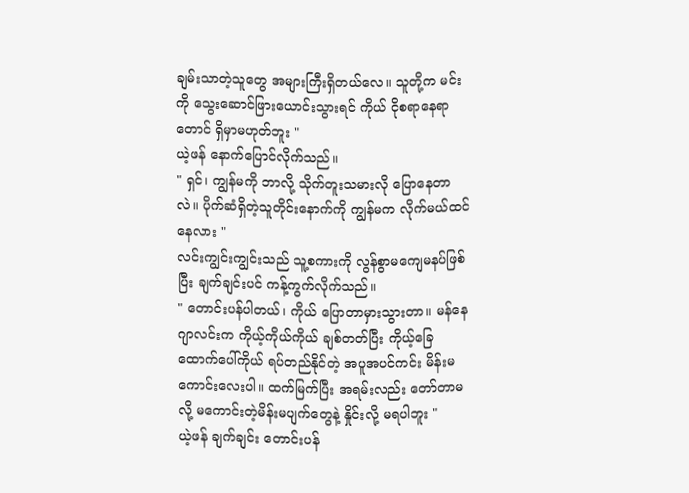ချမ်းသာတဲ့သူတွေ အများကြီးရှိတယ်လေ။ သူတို့က မင်းကို သွေးဆောင်ဖြားယောင်းသွားရင် ကိုယ် ငိုစရာနေရာတောင် ရှိမှာမဟုတ်ဘူး "
ယဲ့ဖန် နောက်ပြောင်လိုက်သည်။
" ရှင်၊ ကျွန်မကို ဘာလို့ သိုက်တူးသမားလို ပြောနေတာလဲ။ ပိုက်ဆံရှိတဲ့သူတိုင်းနောက်ကို ကျွန်မက လိုက်မယ်ထင်နေလား "
လင်းကျွင်းကျွင်းသည် သူ့စကားကို လွန်စွာမကျေမနပ်ဖြစ်ပြီး ချက်ချင်းပင် ကန့်ကွက်လိုက်သည်။
" တောင်းပန်ပါတယ်၊ ကိုယ် ပြောတာမှားသွားတာ။ မန်နေဂျာလင်းက ကိုယ့်ကိုယ်ကိုယ် ချစ်တတ်ပြီး ကိုယ့်ခြေထောက်ပေါ်ကိုယ် ရပ်တည်နိုင်တဲ့ အပူအပင်ကင်း မိန်းမကောင်းလေးပါ။ ထက်မြက်ပြီး အရမ်းလည်း တော်တာမလို့ မကောင်းတဲ့မိန်းမပျက်တွေနဲ့ နှိုင်းလို့ မရပါဘူး "
ယဲ့ဖန် ချက်ချင်း တောင်းပန်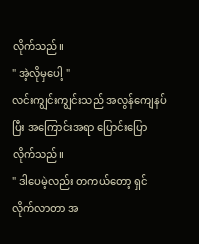လိုက်သည်။
" အဲ့လိုမှပေါ့ "
လင်းကျွင်းကျွင်းသည် အလွန်ကျေနပ်ပြီး အကြောင်းအရာ ပြောင်းပြောလိုက်သည်။
" ဒါပေမဲ့လည်း တကယ်တော့ ရှင်လိုက်လာတာ အ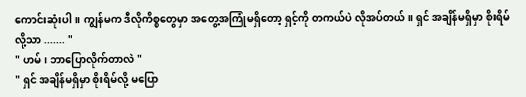ကောင်းဆုံးပါ။ ကျွန်မက ဒီလိုကိစ္စတွေမှာ အတွေ့အကြုံမရှိတော့ ရှင့်ကို တကယ်ပဲ လိုအပ်တယ်။ ရှင် အချိန်မရှိမှာ စိုးရိမ်လို့သာ ....... "
" ဟမ်၊ ဘာပြောလိုက်တာလဲ "
" ရှင် အချိန်မရှိမှာ စိုးရိမ်လို့ မပြော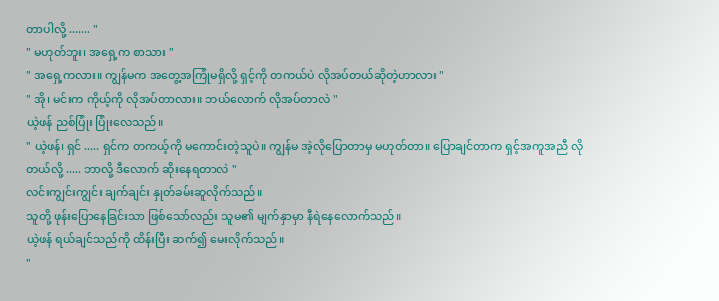တာပါလို့ ....... "
" မဟုတ်ဘူး၊ အရှေ့က စာသား "
" အရှေ့ကလား။ ကျွန်မက အတွေ့အကြုံမရှိလို့ ရှင့်ကို တကယ်ပဲ လိုအပ်တယ်ဆိုတဲ့ဟာလား "
" အို၊ မင်းက ကိုယ့်ကို လိုအပ်တာလား။ ဘယ်လောက် လိုအပ်တာလဲ "
ယဲ့ဖန် ညစ်ပြုံး ပြုံးလေသည်။
" ယဲ့ဖန်၊ ရှင် ..... ရှင်က တကယ့်ကို မကောင်းတဲ့သူပဲ။ ကျွန်မ အဲ့လိုပြောတာမှ မဟုတ်တာ။ ပြောချင်တာက ရှင့်အကူအညီ လိုတယ်လို့ ..... ဘာလို့ ဒီလောက် ဆိုးနေရတာလဲ "
လင်းကျွင်းကျွင်း ချက်ချင်း နှုတ်ခမ်းဆူလိုက်သည်။
သူတို့ ဖုန်းပြောနေခြင်းသာ ဖြစ်သော်လည်း သူမ၏ မျက်နှာမှာ နီရဲနေလောက်သည်။
ယဲ့ဖန် ရယ်ချင်သည်ကို ထိန်းပြီး ဆက်၍ မေးလိုက်သည်။
"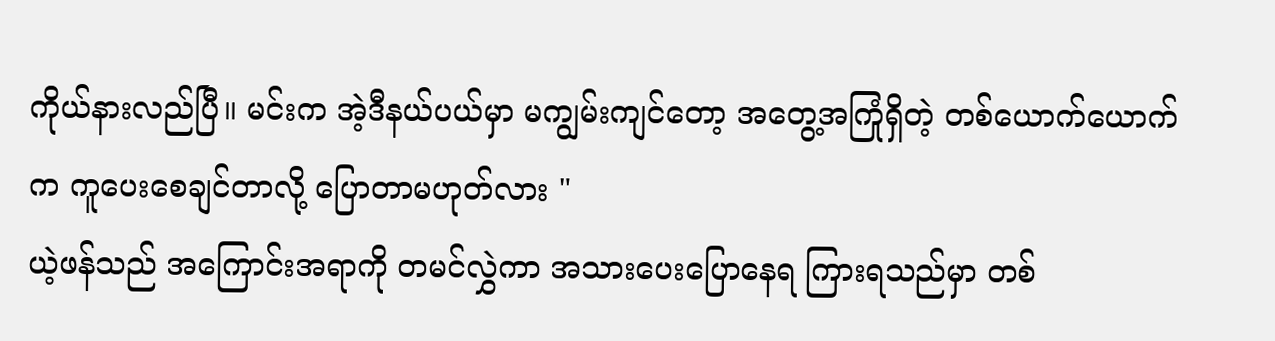ကိုယ်နားလည်ပြီ။ မင်းက အဲ့ဒီနယ်ပယ်မှာ မကျွမ်းကျင်တော့ အတွေ့အကြုံရှိတဲ့ တစ်ယောက်ယောက်က ကူပေးစေချင်တာလို့ ပြောတာမဟုတ်လား "
ယဲ့ဖန်သည် အကြောင်းအရာကို တမင်လွှဲကာ အသားပေးပြောနေရ ကြားရသည်မှာ တစ်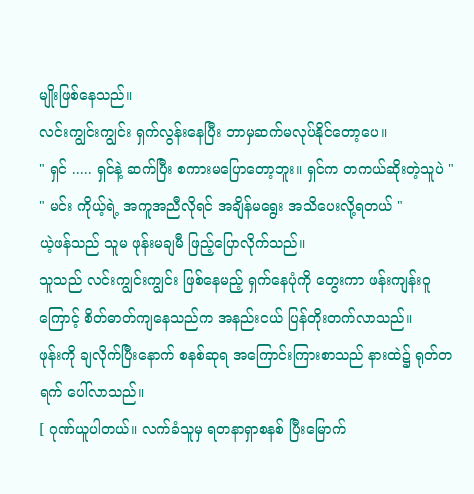မျိုးဖြစ်နေသည်။
လင်းကျွင်းကျွင်း ရှက်လွန်းနေပြီး ဘာမှဆက်မလုပ်နိုင်တော့ပေ။
" ရှင် ..... ရှင်နဲ့ ဆက်ပြီး စကားမပြောတော့ဘူး။ ရှင်က တကယ်ဆိုးတဲ့သူပဲ "
" မင်း ကိုယ့်ရဲ့ အကူအညီလိုရင် အချိန်မရွေး အသိပေးလို့ရတယ် "
ယဲ့ဖန်သည် သူမ ဖုန်းမချမီ ဖြည့်ပြောလိုက်သည်။
သူသည် လင်းကျွင်းကျွင်း ဖြစ်နေမည့် ရှက်နေပုံကို တွေးကာ ဖန်းကျန်းဝူကြောင့် စိတ်ဓာတ်ကျနေသည်က အနည်းငယ် ပြန်တိုးတက်လာသည်။
ဖုန်းကို ချလိုက်ပြီးနောက် စနစ်ဆုရ အကြောင်းကြားစာသည် နားထဲ၌ ရုတ်တရက် ပေါ်လာသည်။
[ ဂုဏ်ယူပါတယ်။ လက်ခံသူမှ ရတနာရှာစနစ် ပြီးမြောက်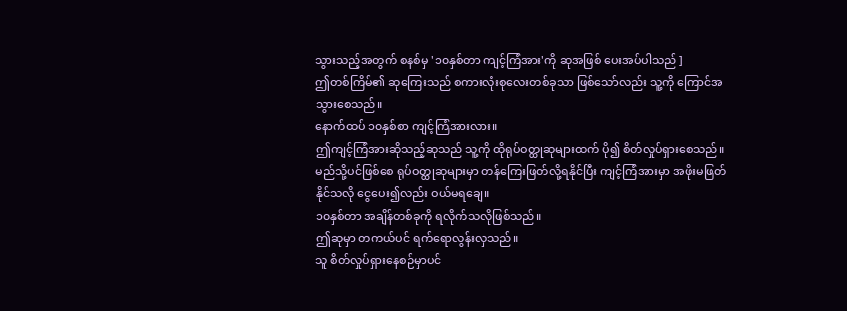သွားသည့်အတွက် စနစ်မှ '၁၀နှစ်တာ ကျင့်ကြံအား'ကို ဆုအဖြစ် ပေးအပ်ပါသည် ]
ဤတစ်ကြိမ်၏ ဆုကြေးသည် စကားလုံးစုလေးတစ်ခုသာ ဖြစ်သော်လည်း သူ့ကို ကြောင်အသွားစေသည်။
နောက်ထပ် ၁၀နှစ်စာ ကျင့်ကြံအားလား။
ဤကျင့်ကြံအားဆိုသည့်ဆုသည် သူ့ကို ထိုရုပ်ဝတ္ထုဆုများထက် ပို၍ စိတ်လှုပ်ရှားစေသည်။
မည်သို့ပင်ဖြစ်စေ ရုပ်ဝတ္ထုဆုများမှာ တန်ကြေးဖြတ်လို့ရနိုင်ပြီး ကျင့်ကြံအားမှာ အဖိုးမဖြတ်နိုင်သလို ငွေပေး၍လည်း ဝယ်မရချေ။
၁၀နှစ်တာ အချိန်တစ်ခုကို ရလိုက်သလိုဖြစ်သည်။
ဤဆုမှာ တကယ်ပင် ရက်ရောလွန်းလှသည်။
သူ စိတ်လှုပ်ရှားနေစဉ်မှာပင်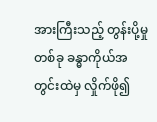အားကြီးသည့် တွန်းပို့မှုတစ်ခု ခန္ဓာကိုယ်အတွင်းထဲမှ လှိုက်ဖို၍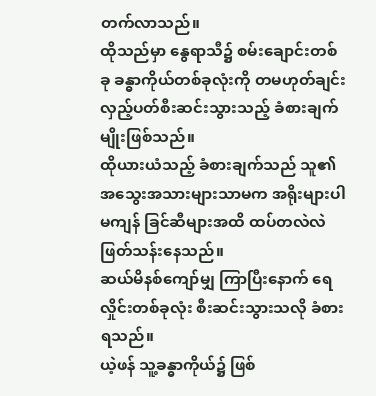တက်လာသည်။
ထိုသည်မှာ နွေရာသီ၌ စမ်းချောင်းတစ်ခု ခန္ဓာကိုယ်တစ်ခုလုံးကို တမဟုတ်ချင်း လှည့်ပတ်စီးဆင်းသွားသည့် ခံစားချက်မျိုးဖြစ်သည်။
ထိုယားယံသည့် ခံစားချက်သည် သူ၏ အသွေးအသားများသာမက အရိုးများပါမကျန် ခြင်ဆီများအထိ ထပ်တလဲလဲ ဖြတ်သန်းနေသည်။
ဆယ်မိနစ်ကျော်မျှ ကြာပြီးနောက် ရေလှိုင်းတစ်ခုလုံး စီးဆင်းသွားသလို ခံစားရသည်။
ယဲ့ဖန် သူ့ခန္ဓာကိုယ်၌ ဖြစ်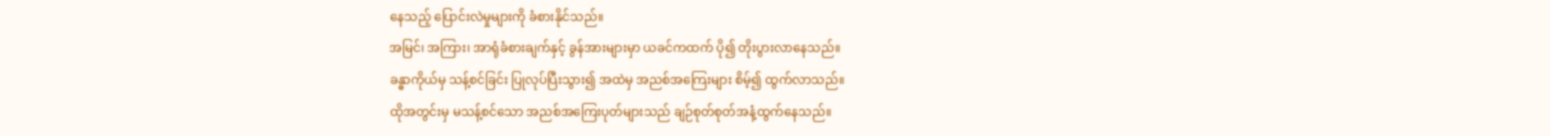နေသည့် ပြောင်းလဲမှုများကို ခံစားနိုင်သည်။
အမြင်၊ အကြား၊ အာရုံခံစားချက်နှင့် ခွန်အားများမှာ ယခင်ကထက် ပို၍ တိုးပွားလာနေသည်။
ခန္ဓာကိုယ်မှ သန့်စင်ခြင်း ပြုလုပ်ပြီးသွား၍ အထဲမှ အညစ်အကြေးများ စိမ့်၍ ထွက်လာသည်။
ထိုအတွင်းမှ မသန့်စင်သော အညစ်အကြေးပုတ်များသည် ချဉ်စုတ်စုတ်အနံ့ထွက်နေသည်။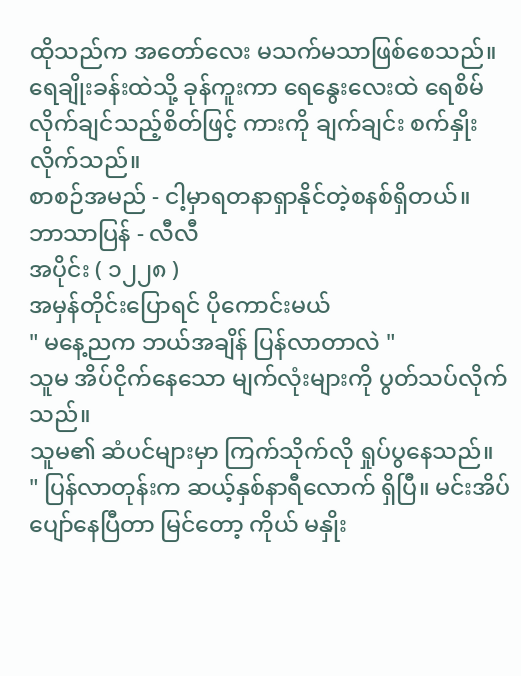ထိုသည်က အတော်လေး မသက်မသာဖြစ်စေသည်။
ရေချိုးခန်းထဲသို့ ခုန်ကူးကာ ရေနွေးလေးထဲ ရေစိမ်လိုက်ချင်သည့်စိတ်ဖြင့် ကားကို ချက်ချင်း စက်နှိုးလိုက်သည်။
စာစဉ်အမည် - ငါ့မှာရတနာရှာနိုင်တဲ့စနစ်ရှိတယ်။
ဘာသာပြန် - လီလီ
အပိုင်း ( ၁၂၂၈ )
အမှန်တိုင်းပြောရင် ပိုကောင်းမယ်
" မနေ့ညက ဘယ်အချိန် ပြန်လာတာလဲ "
သူမ အိပ်ငိုက်နေသော မျက်လုံးများကို ပွတ်သပ်လိုက်သည်။
သူမ၏ ဆံပင်များမှာ ကြက်သိုက်လို ရှုပ်ပွနေသည်။
" ပြန်လာတုန်းက ဆယ့်နှစ်နာရီလောက် ရှိပြီ။ မင်းအိပ်ပျော်နေပြီတာ မြင်တော့ ကိုယ် မနှိုး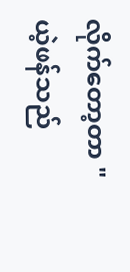လိုက်တော့တာ "
ယဲ့ဖန်သည်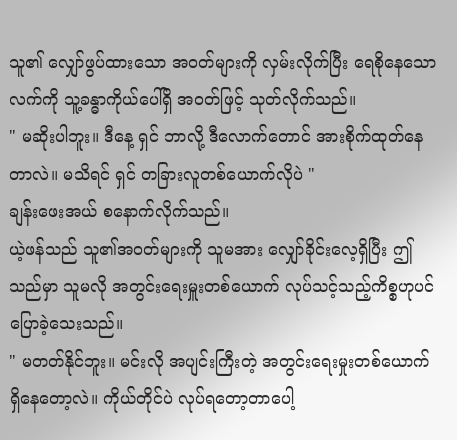သူ၏ လျှော်ဖွပ်ထားသော အဝတ်များကို လှမ်းလိုက်ပြီး ရေစိုနေသောလက်ကို သူ့ခန္ဓာကိုယ်ပေါ်ရှိ အဝတ်ဖြင့် သုတ်လိုက်သည်။
" မဆိုးပါဘူး။ ဒီနေ့ ရှင် ဘာလို့ ဒီလောက်တောင် အားစိုက်ထုတ်နေတာလဲ။ မသိရင် ရှင် တခြားလူတစ်ယောက်လိုပဲ "
ချန်းဖေးအယ် စနောက်လိုက်သည်။
ယဲ့ဖန်သည် သူ၏အဝတ်များကို သူမအား လျှော်ခိုင်းလေ့ရှိပြီး ဤသည်မှာ သူမလို အတွင်းရေးမှူးတစ်ယောက် လုပ်သင့်သည့်ကိစ္စဟုပင် ပြောခဲ့သေးသည်။
" မတတ်နိုင်ဘူး။ မင်းလို အပျင်းကြီးတဲ့ အတွင်းရေးမှုးတစ်ယောက် ရှိနေတော့လဲ။ ကိုယ်တိုင်ပဲ လုပ်ရတော့တာပေါ့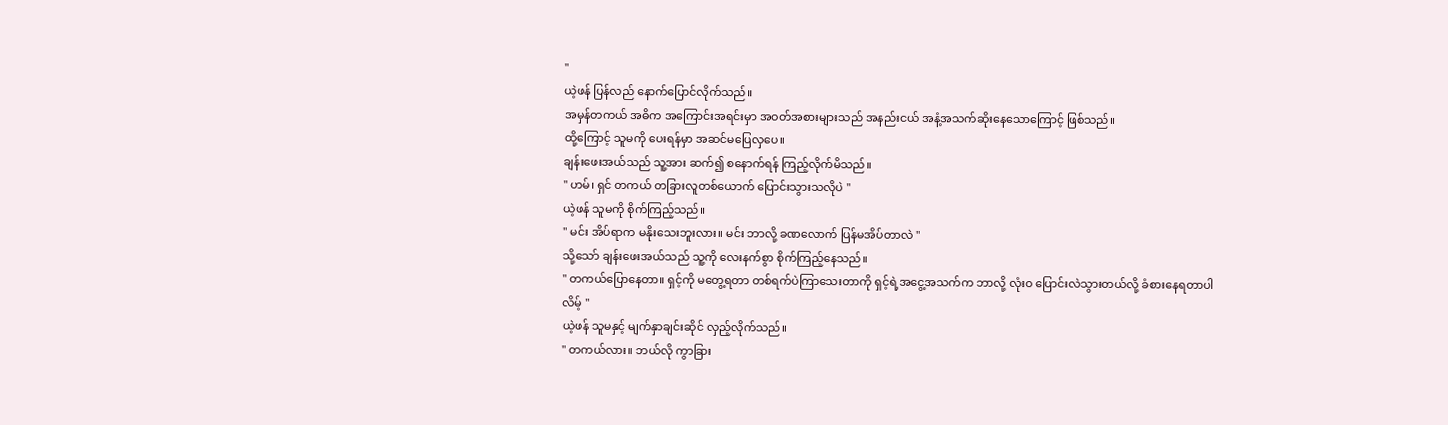"
ယဲ့ဖန် ပြန်လည် နောက်ပြောင်လိုက်သည်။
အမှန်တကယ် အဓိက အကြောင်းအရင်းမှာ အဝတ်အစားများသည် အနည်းငယ် အနံ့အသက်ဆိုးနေသောကြောင့် ဖြစ်သည်။
ထို့ကြောင့် သူမကို ပေးရန်မှာ အဆင်မပြေလှပေ။
ချန်းဖေးအယ်သည် သူ့အား ဆက်၍ စနောက်ရန် ကြည့်လိုက်မိသည်။
" ဟမ်၊ ရှင် တကယ် တခြားလူတစ်ယောက် ပြောင်းသွားသလိုပဲ "
ယဲ့ဖန် သူမကို စိုက်ကြည့်သည်။
" မင်း အိပ်ရာက မနိုးသေးဘူးလား။ မင်း ဘာလို့ ခဏလောက် ပြန်မအိပ်တာလဲ "
သို့သော် ချန်းဖေးအယ်သည် သူ့ကို လေးနက်စွာ စိုက်ကြည့်နေသည်။
" တကယ်ပြောနေတာ။ ရှင့်ကို မတွေ့ရတာ တစ်ရက်ပဲကြာသေးတာကို ရှင့်ရဲ့အငွေ့အသက်က ဘာလို့ လုံးဝ ပြောင်းလဲသွားတယ်လို့ ခံစားနေရတာပါလိမ့် "
ယဲ့ဖန် သူမနှင့် မျက်နှာချင်းဆိုင် လှည့်လိုက်သည်။
" တကယ်လား။ ဘယ်လို ကွာခြား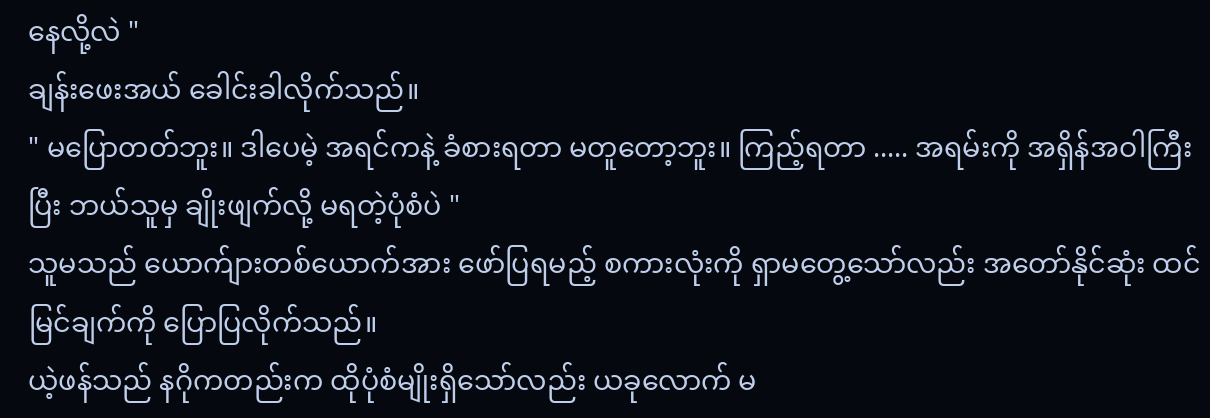နေလို့လဲ "
ချန်းဖေးအယ် ခေါင်းခါလိုက်သည်။
" မပြောတတ်ဘူး။ ဒါပေမဲ့ အရင်ကနဲ့ ခံစားရတာ မတူတော့ဘူး။ ကြည့်ရတာ ..... အရမ်းကို အရှိန်အဝါကြီးပြီး ဘယ်သူမှ ချိုးဖျက်လို့ မရတဲ့ပုံစံပဲ "
သူမသည် ယောက်ျားတစ်ယောက်အား ဖော်ပြရမည့် စကားလုံးကို ရှာမတွေ့သော်လည်း အတော်နိုင်ဆုံး ထင်မြင်ချက်ကို ပြောပြလိုက်သည်။
ယဲ့ဖန်သည် နဂိုကတည်းက ထိုပုံစံမျိုးရှိသော်လည်း ယခုလောက် မ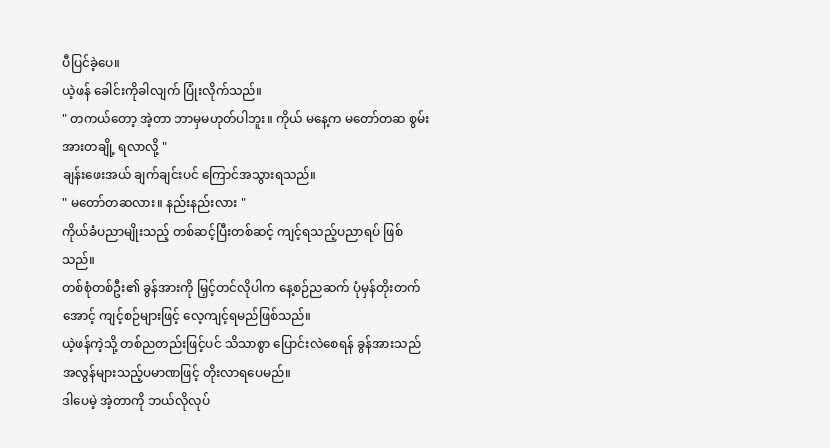ပီပြင်ခဲ့ပေ။
ယဲ့ဖန် ခေါင်းကိုခါလျက် ပြုံးလိုက်သည်။
" တကယ်တော့ အဲ့တာ ဘာမှမဟုတ်ပါဘူး။ ကိုယ် မနေ့က မတော်တဆ စွမ်းအားတချို့ ရလာလို့ "
ချန်းဖေးအယ် ချက်ချင်းပင် ကြောင်အသွားရသည်။
" မတော်တဆလား။ နည်းနည်းလား "
ကိုယ်ခံပညာမျိုးသည့် တစ်ဆင့်ပြီးတစ်ဆင့် ကျင့်ရသည့်ပညာရပ် ဖြစ်သည်။
တစ်စုံတစ်ဦး၏ ခွန်အားကို မြှင့်တင်လိုပါက နေ့စဉ်ညဆက် ပုံမှန်တိုးတက်အောင့် ကျင့်စဉ်များဖြင့် လေ့ကျင့်ရမည်ဖြစ်သည်။
ယဲ့ဖန်ကဲ့သို့ တစ်ညတည်းဖြင့်ပင် သိသာစွာ ပြောင်းလဲစေရန် ခွန်အားသည် အလွန်များသည့်ပမာဏဖြင့် တိုးလာရပေမည်။
ဒါပေမဲ့ အဲ့တာကို ဘယ်လိုလုပ်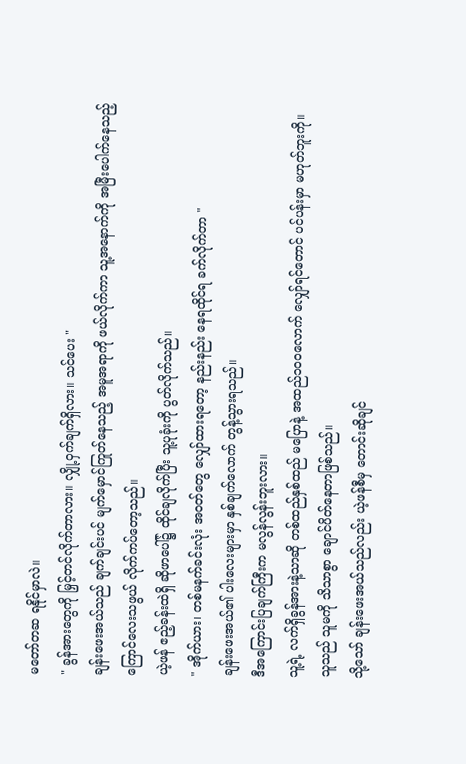မတော်တဆ ရနိုင်မှာလဲ။
" ခွန်အားတွေကို မြှင့်တင်လိုက်တာလား။ လျှို့ဝှက်ချက်ရှိလား။ သင်ပေး "
ချန်းဖေးအယ်သည် ချက်ချင်းပင် မျက်မှောင်ကြုတ်နေသည့် အမူအရာကို ဖယ်လိုက်ကာ သူ့အနောက်ကို အမြီးပေါက်နေသည့် ကြောင်လေးသဖွယ် လိုက်ကပ်တော့သည်။
ယဲ့ဖန် ဧည့်ခန်းထဲရှိ ဆိုဖာပေါ်၌ ထိုင်ချလိုက်ပြီး သူ့ပုခုံးကို ပွတ်လိုက်သည်။
" အိုက်ယား၊ တစ်မနက်ခင်းလုံး အဝတ်တွေ လျှော်ထားရတော့ နည်းနည်း နေရထိုင်ရ ခက်လိုက်တာ "
ချန်းဖေးအယ်၏ ပါးလေးများမှာ နှစ်ချက်လောက် တွန့်သွားရသည်။
ဒီအကြောင်းပြချက်ကြီးက မလွန်လွန်းဘူးလား။
သူ့ရဲ့ လက်ရှိခွန်အားနဲ့သာဆို တစ်ထည်နှစ်ထည် မပြောနဲ့ အထည်၁၀၀လောက် လျှော်ရင်တောင် ပင်ပန်းမှာ မဟုတ်ဘူးကို။
သူသည် သူမကို သိသာစွာ ချောင်ပိတ်နေတာဖြစ်သည်။
သို့သော် ချန်းဖေးအယ်သည်လည်း ယဲ့ဖန်စီမှ တောင်းဆိုချင်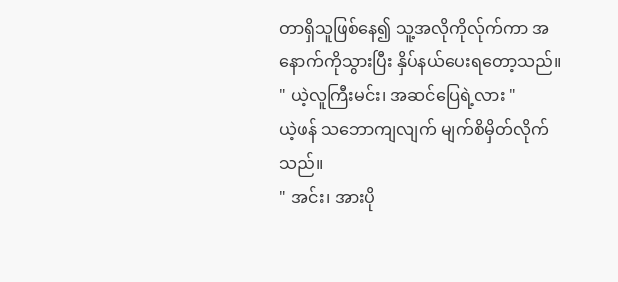တာရှိသူဖြစ်နေ၍ သူ့အလိုကိုလ်ုက်ကာ အနောက်ကိုသွားပြီး နှိပ်နယ်ပေးရတော့သည်။
" ယဲ့လူကြီးမင်း၊ အဆင်ပြေရဲ့လား "
ယဲ့ဖန် သဘောကျလျက် မျက်စိမှိတ်လိုက်သည်။
" အင်း၊ အားပို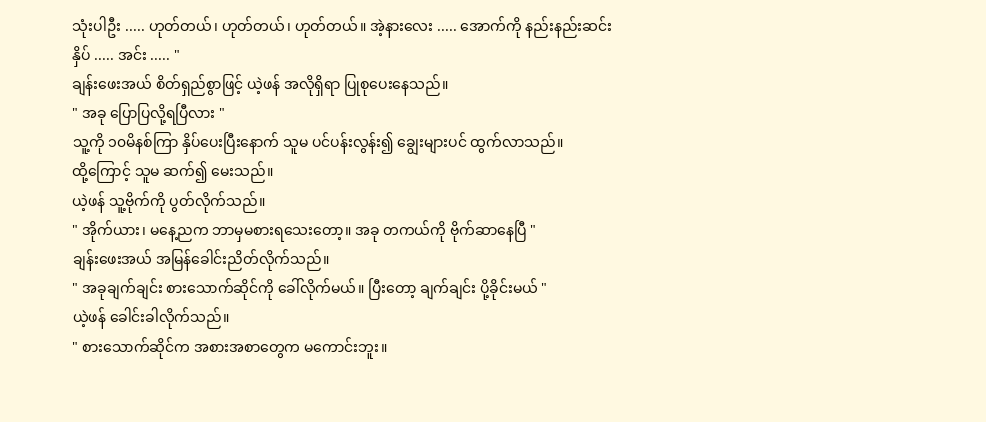သုံးပါဦး ..... ဟုတ်တယ်၊ ဟုတ်တယ်၊ ဟုတ်တယ်။ အဲ့နားလေး ..... အောက်ကို နည်းနည်းဆင်းနှိပ် ..... အင်း ..... "
ချန်းဖေးအယ် စိတ်ရှည်စွာဖြင့် ယဲ့ဖန် အလိုရှိရာ ပြုစုပေးနေသည်။
" အခု ပြောပြလို့ရပြီလား "
သူ့ကို ၁၀မိနစ်ကြာ နှိပ်ပေးပြီးနောက် သူမ ပင်ပန်းလွန်း၍ ချွေးများပင် ထွက်လာသည်။
ထို့ကြောင့် သူမ ဆက်၍ မေးသည်။
ယဲ့ဖန် သူ့ဗိုက်ကို ပွတ်လိုက်သည်။
" အိုက်ယား၊ မနေ့ညက ဘာမှမစားရသေးတော့။ အခု တကယ်ကို ဗိုက်ဆာနေပြီ "
ချန်းဖေးအယ် အမြန်ခေါင်းညိတ်လိုက်သည်။
" အခုချက်ချင်း စားသောက်ဆိုင်ကို ခေါ်လိုက်မယ်။ ပြီးတော့ ချက်ချင်း ပို့ခိုင်းမယ် "
ယဲ့ဖန် ခေါင်းခါလိုက်သည်။
" စားသောက်ဆိုင်က အစားအစာတွေက မကောင်းဘူး။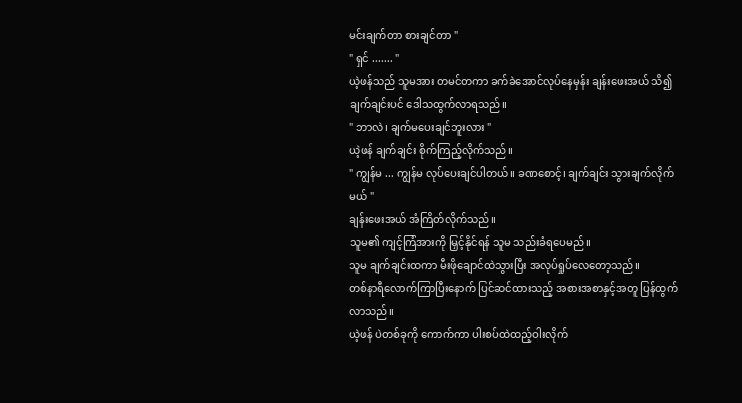မင်းချက်တာ စားချင်တာ "
" ရှင် ....... "
ယဲ့ဖန်သည် သူမအား တမင်တကာ ခက်ခဲအောင်လုပ်နေမှန်း ချန်းဖေးအယ် သိ၍ ချက်ချင်းပင် ဒေါသထွက်လာရသည်။
" ဘာလဲ၊ ချက်မပေးချင်ဘူးလား "
ယဲ့ဖန် ချက်ချင်း စိုက်ကြည့်လိုက်သည်။
" ကျွန်မ ... ကျွန်မ လုပ်ပေးချင်ပါတယ်။ ခဏစောင့်၊ ချက်ချင်း သွားချက်လိုက်မယ် "
ချန်းဖေးအယ် အံကြိတ်လိုက်သည်။
သူမ၏ ကျင့်ကြံအားကို မြှင့်နိုင်ရန် သူမ သည်းခံရပေမည်။
သူမ ချက်ချင်းထကာ မီးဖိုချောင်ထဲသွားပြီး အလုပ်ရှုပ်လေတော့သည်။
တစ်နာရီလောက်ကြာပြီးနောက် ပြင်ဆင်ထားသည့် အစားအစာနှင့်အတူ ပြန်ထွက်လာသည်။
ယဲ့ဖန် ပဲတစ်ခုကို ကောက်ကာ ပါးစပ်ထဲထည့်ဝါးလိုက်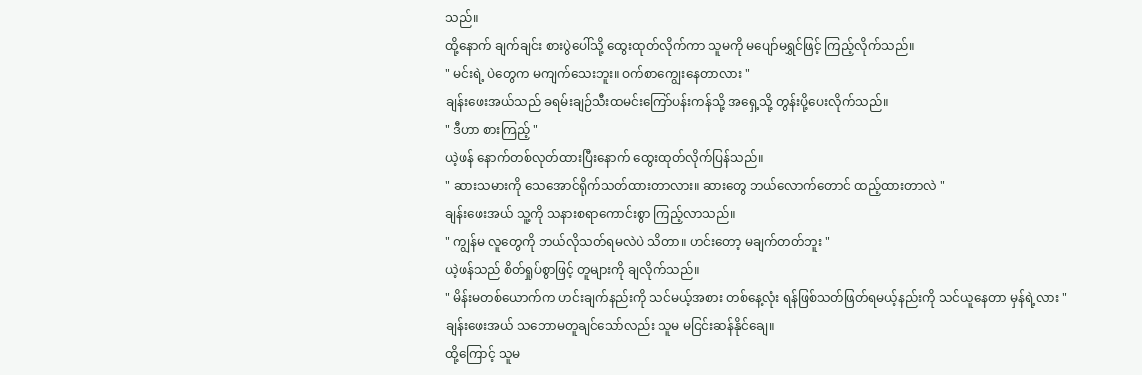သည်။
ထို့နောက် ချက်ချင်း စားပွဲပေါ်သို့ ထွေးထုတ်လိုက်ကာ သူမကို မပျော်မရွှင်ဖြင့် ကြည့်လိုက်သည်။
" မင်းရဲ့ ပဲတွေက မကျက်သေးဘူး။ ဝက်စာကျွေးနေတာလား "
ချန်းဖေးအယ်သည် ခရမ်းချဉ်သီးထမင်းကြော်ပန်းကန်သို့ အရှေ့သို့ တွန်းပို့ပေးလိုက်သည်။
" ဒီဟာ စားကြည့် "
ယဲ့ဖန် နောက်တစ်လုတ်ထားပြီးနောက် ထွေးထုတ်လိုက်ပြန်သည်။
" ဆားသမားကို သေအောင်ရိုက်သတ်ထားတာလား။ ဆားတွေ ဘယ်လောက်တောင် ထည့်ထားတာလဲ "
ချန်းဖေးအယ် သူ့ကို သနားစရာကောင်းစွာ ကြည့်လာသည်။
" ကျွန်မ လူတွေကို ဘယ်လိုသတ်ရမလဲပဲ သိတာ။ ဟင်းတော့ မချက်တတ်ဘူး "
ယဲ့ဖန်သည် စိတ်ရှုပ်စွာဖြင့် တူများကို ချလိုက်သည်။
" မိန်းမတစ်ယောက်က ဟင်းချက်နည်းကို သင်မယ့်အစား တစ်နေ့လုံး ရန်ဖြစ်သတ်ဖြတ်ရမယ့်နည်းကို သင်ယူနေတာ မှန်ရဲ့လား "
ချန်းဖေးအယ် သဘောမတူချင်သော်လည်း သူမ မငြင်းဆန်နိုင်ချေ။
ထို့ကြောင့် သူမ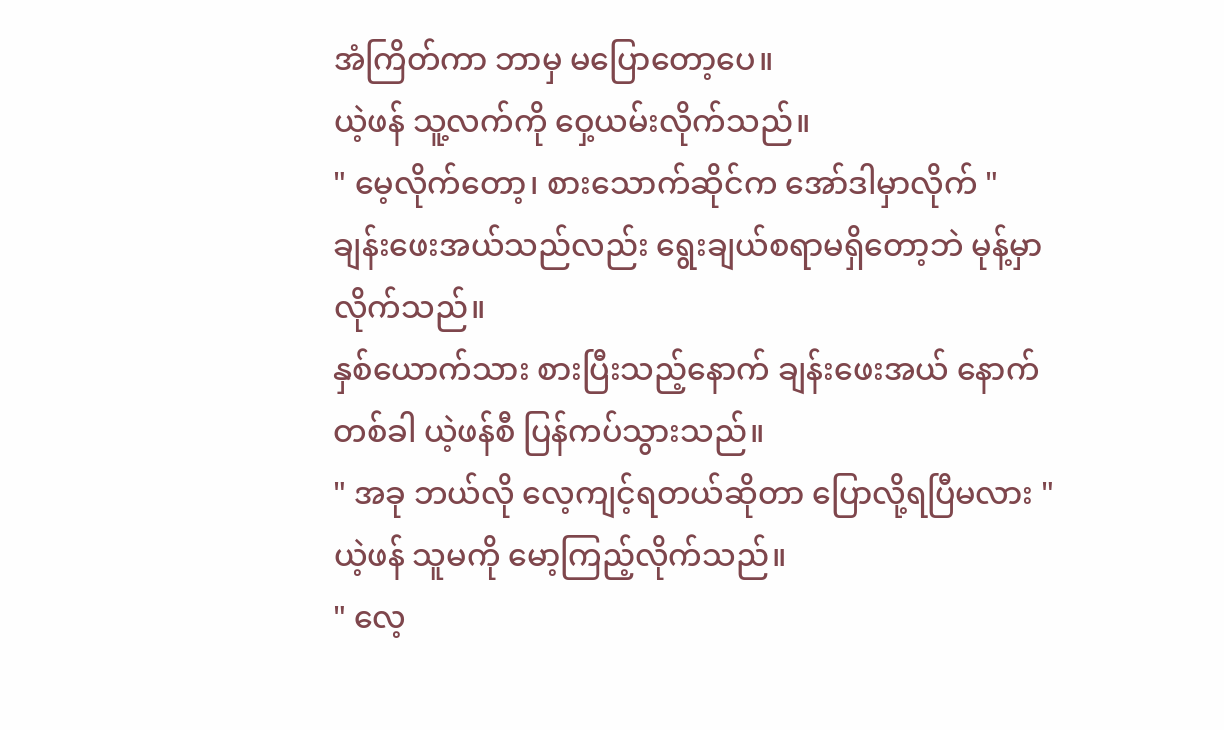အံကြိတ်ကာ ဘာမှ မပြောတော့ပေ။
ယဲ့ဖန် သူ့လက်ကို ဝှေ့ယမ်းလိုက်သည်။
" မေ့လိုက်တော့၊ စားသောက်ဆိုင်က အော်ဒါမှာလိုက် "
ချန်းဖေးအယ်သည်လည်း ရွေးချယ်စရာမရှိတော့ဘဲ မုန့်မှာလိုက်သည်။
နှစ်ယောက်သား စားပြီးသည့်နောက် ချန်းဖေးအယ် နောက်တစ်ခါ ယဲ့ဖန်စီ ပြန်ကပ်သွားသည်။
" အခု ဘယ်လို လေ့ကျင့်ရတယ်ဆိုတာ ပြောလို့ရပြီမလား "
ယဲ့ဖန် သူမကို မော့ကြည့်လိုက်သည်။
" လေ့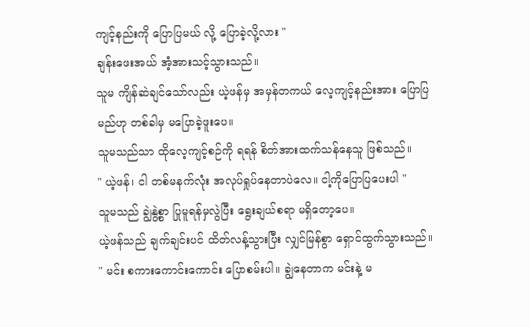ကျင့်နည်းကို ပြောပြမယ် လို့ ပြောခဲ့လို့လား "
ချန်းဖေးအယ် အံ့အားသင့်သွားသည်။
သူမ ကျိန်ဆဲချင်သော်လည်း ယဲ့ဖန်မှ အမှန်တကယ် လေ့ကျင့်နည်းအား ပြောပြမည်ဟု တစ်ခါမှ မပြောခဲ့ဖူးပေ။
သူမသည်သာ ထိုလေ့ကျင့်စဉ်ကို ရရန် စိတ်အားထက်သန်နေသူ ဖြစ်သည်။
" ယဲ့ဖန်၊ ငါ တစ်မနက်လုံး အလုပ်ရှုပ်နေတာပဲလေ။ ငါ့ကိုပြောပြပေးပါ "
သူမသည် ချွဲနွဲ့စွာ ပြုမူရန်မှလွဲပြီး ရွေးချယ်စရာ မရှိတော့ပေ။
ယဲ့ဖန်သည် ချက်ချင်းပင် ထိတ်လန့်သွားပြီး လျှင်မြန်စွာ ရှောင်ထွက်သွားသည်။
" မင်း စကားကောင်းကောင်း ပြောစမ်းပါ။ ချွဲနေတာက မင်းနဲ့ မ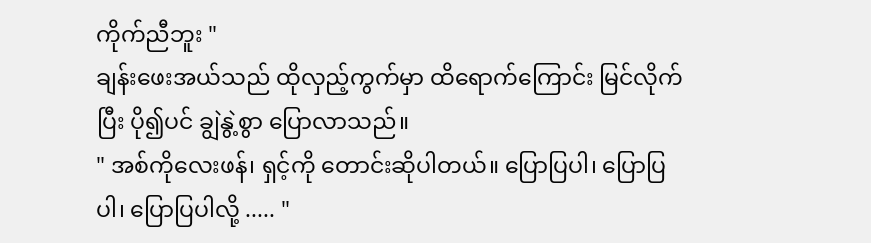ကိုက်ညီဘူး "
ချန်းဖေးအယ်သည် ထိုလှည့်ကွက်မှာ ထိရောက်ကြောင်း မြင်လိုက်ပြီး ပို၍ပင် ချွဲနွဲ့စွာ ပြောလာသည်။
" အစ်ကိုလေးဖန်၊ ရှင့်ကို တောင်းဆိုပါတယ်။ ပြောပြပါ၊ ပြောပြပါ၊ ပြောပြပါလို့ ..... "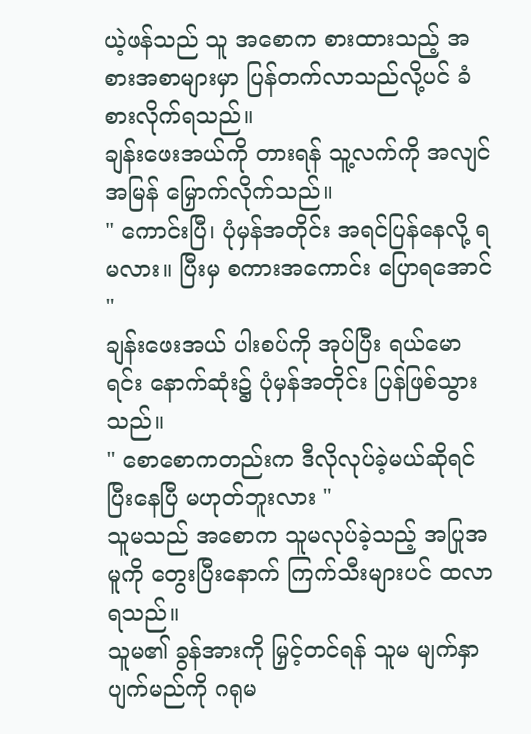ယဲ့ဖန်သည် သူ အစောက စားထားသည့် အစားအစာများမှာ ပြန်တက်လာသည်လို့ပင် ခံစားလိုက်ရသည်။
ချန်းဖေးအယ်ကို တားရန် သူ့လက်ကို အလျင်အမြန် မြှောက်လိုက်သည်။
" ကောင်းပြီ၊ ပုံမှန်အတိုင်း အရင်ပြန်နေလို့ ရမလား။ ပြီးမှ စကားအကောင်း ပြောရအောင် "
ချန်းဖေးအယ် ပါးစပ်ကို အုပ်ပြီး ရယ်မောရင်း နောက်ဆုံး၌ ပုံမှန်အတိုင်း ပြန်ဖြစ်သွားသည်။
" စောစောကတည်းက ဒီလိုလုပ်ခဲ့မယ်ဆိုရင် ပြီးနေပြီ မဟုတ်ဘူးလား "
သူမသည် အစောက သူမလုပ်ခဲ့သည့် အပြုအမူကို တွေးပြီးနောက် ကြက်သီးများပင် ထလာရသည်။
သူမ၏ ခွန်အားကို မြှင့်တင်ရန် သူမ မျက်နှာပျက်မည်ကို ဂရုမ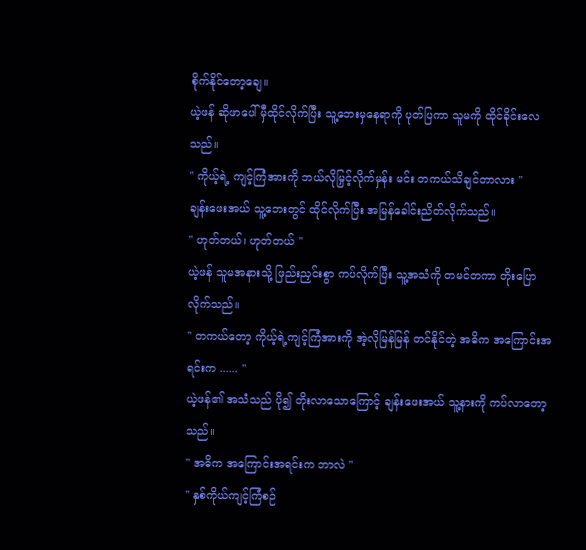စိုက်နိုင်တော့ချေ။
ယဲ့ဖန် ဆိုဖာပေါ် မှီထိုင်လိုက်ပြီး သူ့ဘေးမှနေရာကို ပုတ်ပြကာ သူမကို ထိုင်ခိုင်းလေသည်။
" ကိုယ့်ရဲ့ ကျင့်ကြံအားကို ဘယ်လိုမြှင့်လိုက်မှန်း မင်း တကယ်သိချင်တာလား "
ချန်းဖေးအယ် သူ့ဘေးတွင် ထိုင်လိုက်ပြီး အမြန်ခေါင်းညိတ်လိုက်သည်။
" ဟုတ်တယ်၊ ဟုတ်တယ် "
ယဲ့ဖန် သူမအနားသို့ ဖြည်းညှင်းစွာ ကပ်လိုက်ပြီး သူ့အသံကို တမင်တကာ တိုးပြောလိုက်သည်။
" တကယ်တော့ ကိုယ့်ရဲ့ကျင့်ကြံအားကို အဲ့လိုမြန်မြန် တင်နိုင်တဲ့ အဓိက အကြောင်းအရင်းက ...... "
ယဲ့ဖန်၏ အသံသည် ပို၍ တိုးလာသောကြောင့် ချန်းဖေးအယ် သူ့နားကို ကပ်လာတော့သည်။
" အဓိက အကြောင်းအရင်းက ဘာလဲ "
" နှစ်ကိုယ်ကျင့်ကြံစဉ်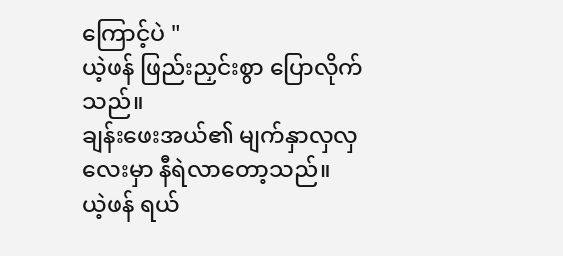ကြောင့်ပဲ "
ယဲ့ဖန် ဖြည်းညှင်းစွာ ပြောလိုက်သည်။
ချန်းဖေးအယ်၏ မျက်နှာလှလှလေးမှာ နီရဲလာတော့သည်။
ယဲ့ဖန် ရယ်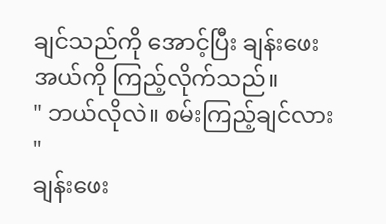ချင်သည်ကို အောင့်ပြီး ချန်းဖေးအယ်ကို ကြည့်လိုက်သည်။
" ဘယ်လိုလဲ။ စမ်းကြည့်ချင်လား "
ချန်းဖေး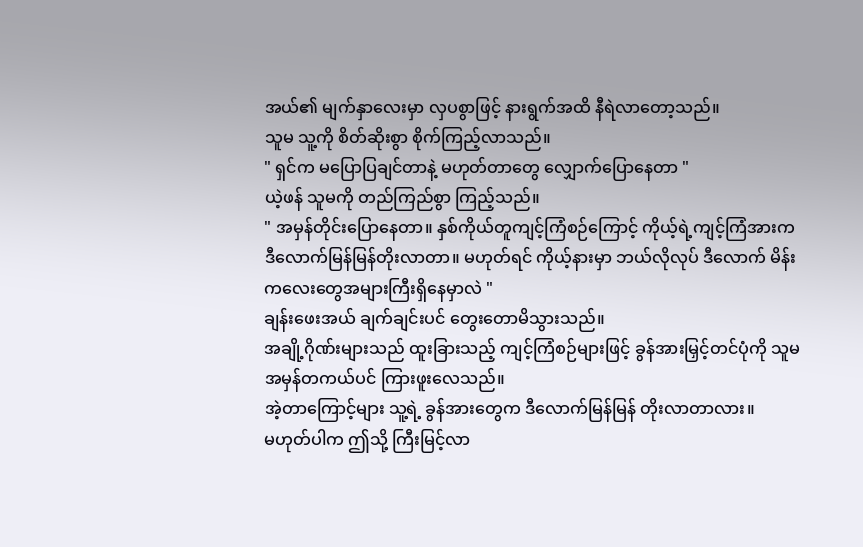အယ်၏ မျက်နှာလေးမှာ လှပစွာဖြင့် နားရွက်အထိ နီရဲလာတော့သည်။
သူမ သူ့ကို စိတ်ဆိုးစွာ စိုက်ကြည့်လာသည်။
" ရှင်က မပြောပြချင်တာနဲ့ မဟုတ်တာတွေ လျှောက်ပြောနေတာ "
ယဲ့ဖန် သူမကို တည်ကြည်စွာ ကြည့်သည်။
" အမှန်တိုင်းပြောနေတာ။ နှစ်ကိုယ်တူကျင့်ကြံစဉ်ကြောင့် ကိုယ့်ရဲ့ကျင့်ကြံအားက ဒီလောက်မြန်မြန်တိုးလာတာ။ မဟုတ်ရင် ကိုယ့်နားမှာ ဘယ်လိုလုပ် ဒီလောက် မိန်းကလေးတွေအများကြီးရှိနေမှာလဲ "
ချန်းဖေးအယ် ချက်ချင်းပင် တွေးတောမိသွားသည်။
အချို့ဂိုဏ်းများသည် ထူးခြားသည့် ကျင့်ကြံစဉ်များဖြင့် ခွန်အားမြှင့်တင်ပုံကို သူမ အမှန်တကယ်ပင် ကြားဖူးလေသည်။
အဲ့တာကြောင့်များ သူ့ရဲ့ ခွန်အားတွေက ဒီလောက်မြန်မြန် တိုးလာတာလား။
မဟုတ်ပါက ဤသို့ ကြီးမြင့်လာ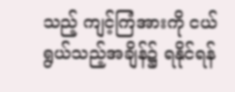သည့် ကျင့်ကြံအားကို ငယ်ရွယ်သည့်အချိန်၌ ရနိုင်ရန်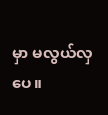မှာ မလွယ်လှပေ။